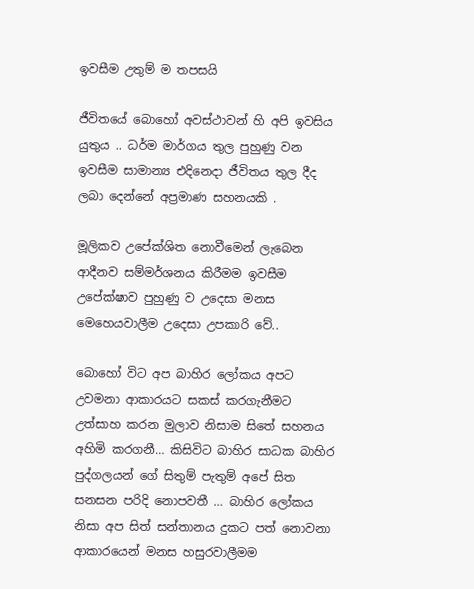ඉවසීම උතුම් ම තපසයි

ජීවිතයේ බොහෝ අවස්ථාවන් හි අපි ඉවසිය යුතුය .. ධර්ම මාර්ගය තුල පුහුණු වන ඉවසීම සාමාන්‍ය එදිනෙදා ජීවිතය තුල දීද ලබා දෙන්නේ අප්‍රමාණ සහනයකි .

මූලිකව උපේක්ශිත නොවීමෙන් ලැබෙන ආදීනව සම්මර්ශනය කිරීමම ඉවසීම උපේක්ෂාව පුහුණු ව උදෙසා මනස මෙහෙයවාලීම උදෙසා උපකාරි වේ..

බොහෝ විට අප බාහිර ලෝකය අපට උවමනා ආකාරයට සකස් කරගැනීමට උත්සාහ කරන මුලාව නිසාම සිතේ සහනය අහිමි කරගනී… කිසිවිට බාහිර සාධක බාහිර පුද්ගලයන් ගේ සිතුම් පැතුම් අපේ සිත සනසන පරිදි නොපවතී … බාහිර ලෝකය නිසා අප සිත් සන්තානය දුකට පත් නොවනා ආකාරයෙන් මනස හසුරවාලීමම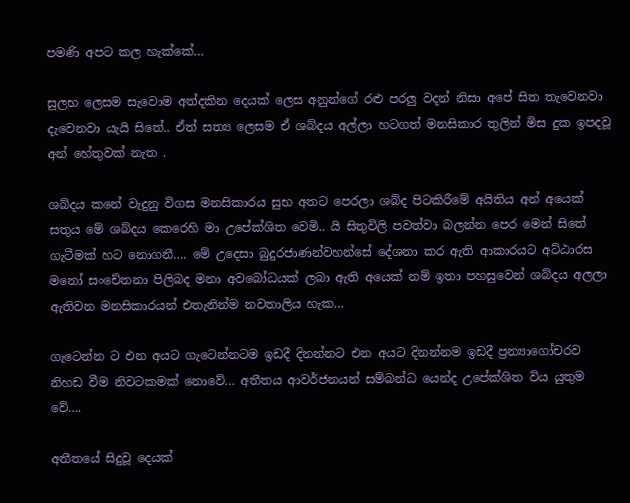පමණි අපට කල හැක්කේ…

සුලභ ලෙසම සැවොම අත්දකින දෙයක් ලෙස අනුන්ගේ රළු පරලු වදන් නිසා අපේ සිත තැවෙනවා දැවෙනවා යැයි සිතේ.. ඒත් සත්‍ය ලෙසම ඒ ශබ්දය අල්ලා හටගත් මනසිකාර තුලින් මිස දුක ඉපදවූ අන් හේතුවක් නැත .

ශබ්දය කනේ වැදුනු විගස මනසිකාරය සුභ අතට පෙරලා ශබ්ද පිටකිරීමේ අයිතිය අන් අයෙක් සතුය මේ ශබ්දය කෙරෙහි මා උපේක්ශිත වෙමි.. යි සිතුවිලි පවත්වා බලන්න පෙර මෙන් සිතේ ගැටීමක් හට නොගනී…. මේ උදෙසා බුදුරජාණන්වහන්සේ දේශනා කර ඇති ආකාරයට අට්ඨාරස මනෝ සංචේතනා පිලිබද මනා අවබෝධයක් ලබා ඇති අයෙක් නම් ඉතා පහසුවෙන් ශබ්දය අලලා ඇතිවන මනසිකාරයන් එතැනින්ම නවතාලිය හැක…

ගැටෙන්න ට එන අයට ගැටෙන්නටම ඉඩදී දිනන්නට එන අයට දිනන්නම ඉඩදී ප්‍රන්‍යාගෝචරව නිහඩ වීම නිවටකමක් නොවේ… අතීතය ආවර්ජනයන් සම්බන්ධ යෙන්ද උපේක්ශිත විය යුතුම වේ….

අතීතයේ සිදුවූ දෙයක්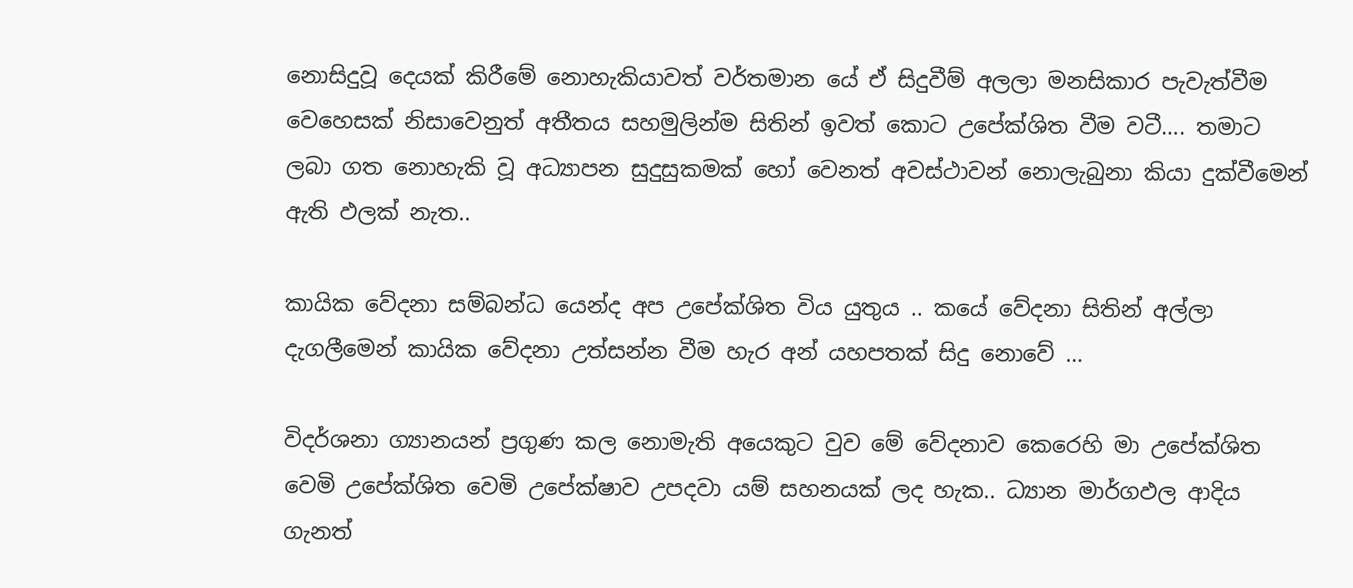නොසිදුවූ දෙයක් කිරීමේ නොහැකියාවත් වර්තමාන යේ ඒ සිදුවීම් අලලා මනසිකාර පැවැත්වීම වෙහෙසක් නිසාවෙනුත් අතීතය සහමුලින්ම සිතින් ඉවත් කොට උපේක්ශිත වීම වටී…. තමාට ලබා ගත නොහැකි වූ අධ්‍යාපන සුදුසුකමක් හෝ වෙනත් අවස්ථාවන් නොලැබුනා කියා දුක්වීමෙන් ඇති ඵලක් නැත..

කායික වේදනා සම්බන්ධ යෙන්ද අප උපේක්ශිත විය යුතුය .. කයේ වේදනා සිතින් අල්ලා දැගලීමෙන් කායික වේදනා උත්සන්න වීම හැර අන් යහපතක් සිදු නොවේ …

විදර්ශනා ග්‍යානයන් ප්‍රගුණ කල නොමැති අයෙකුට වුව මේ වේදනාව කෙරෙහි මා උපේක්ශිත වෙමි උපේක්ශිත වෙමි උපේක්ෂාව උපදවා යම් සහනයක් ලද හැක.. ධ්‍යාන මාර්ගඵල ආදිය ගැනත්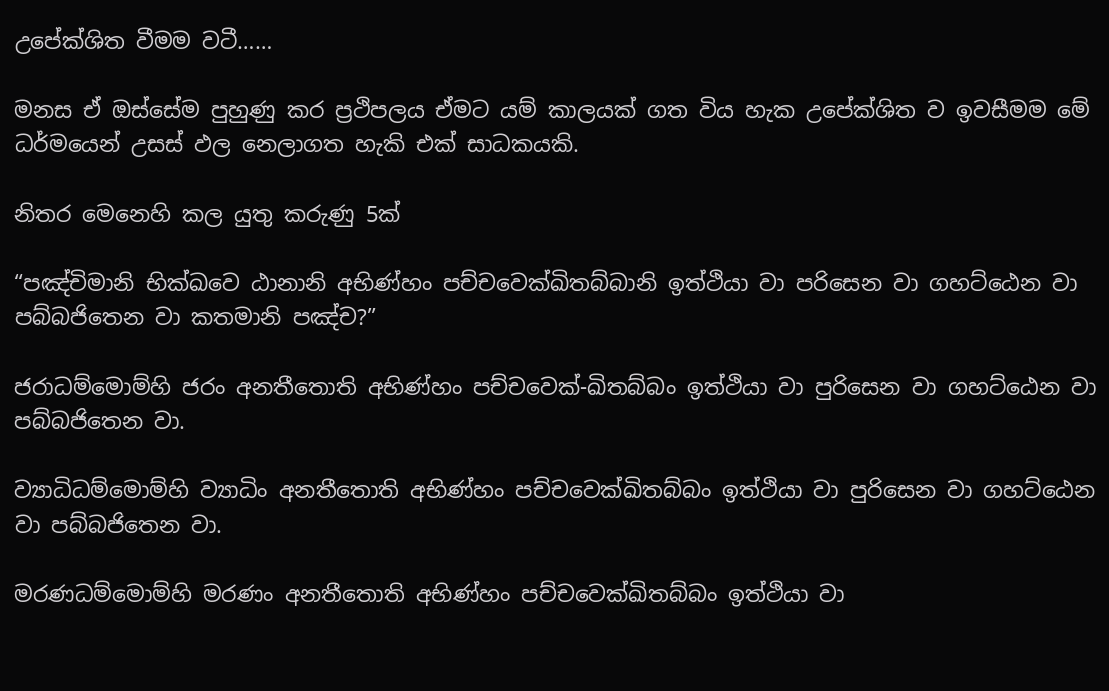උපේක්ශිත වීමම වටී……

මනස ඒ ඔස්සේම පුහුණු කර ප්‍රථිපලය ඒමට යම් කාලයක් ගත විය හැක උපේක්ශිත ව ඉවසීමම මේ ධර්මයෙන් උසස් ඵල නෙලාගත හැකි එක් සාධකයකි.

නිතර මෙනෙහි කල යුතු කරුණු 5ක්

“පඤ්චිමානි භික්ඛවෙ ඨානානි අභිණ්හං පච්චවෙක්ඛිතබ්බානි ඉත්ථියා වා පරිසෙන වා ගහට්ඨෙන වා පබ්බජිතෙන වා කතමානි පඤ්ච?”

ජරාධම්මොම්හි ජරං අනතීතොති අභිණ්හං පච්චවෙක්-ඛිතබ්බං ඉත්ථියා වා පුරිසෙන වා ගහට්ඨෙන වා පබ්බජිතෙන වා.

ව්‍යාධිධම්මොම්හි ව්‍යාධිං අනතීතොති අභිණ්හං පච්චවෙක්ඛිතබ්බං ඉත්ථියා වා පුරිසෙන වා ගහට්ඨෙන වා පබ්බජිතෙන වා.

මරණධම්මොම්හි මරණං අනතීතොති අභිණ්හං පච්චවෙක්ඛිතබ්බං ඉත්ථියා වා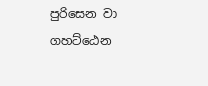පුරිසෙන වා ගහට්ඨෙන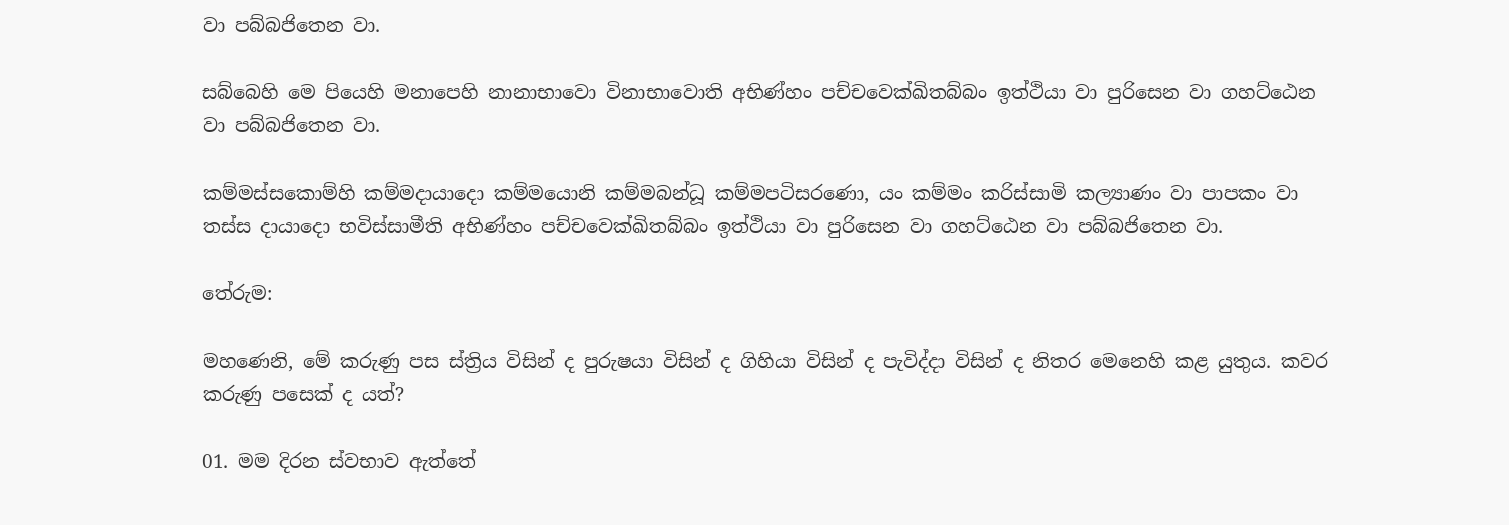වා පබ්බජිතෙන වා.

සබ්බෙහි මෙ පියෙහි මනාපෙහි නානාභාවො විනාභාවොති අභිණ්හං පච්චවෙක්ඛිතබ්බං ඉත්ථියා වා පුරිසෙන වා ගහට්ඨෙන වා පබ්බජිතෙන වා.

කම්මස්සකොම්හි කම්මදායාදො කම්මයොනි කම්මබන්ධූ කම්මපටිසරණො, යං කම්මං කරිස්සාමි කල්‍යාණං වා පාපකං වා තස්ස දායාදො භවිස්සාමීති අභිණ්හං පච්චවෙක්ඛිතබ්බං ඉත්ථියා වා පුරිසෙන වා ගහට්ඨෙන වා පබ්බජිතෙන වා.

තේරුම:

මහණෙනි, මේ කරුණු පස ස්ත්‍රිය විසින් ද පුරුෂයා විසින් ද ගිහියා විසින් ද පැවිද්දා විසින් ද නිතර මෙනෙහි කළ යුතුය. කවර කරුණු පසෙක් ද යත්?

01. මම දිරන ස්වභාව ඇත්තේ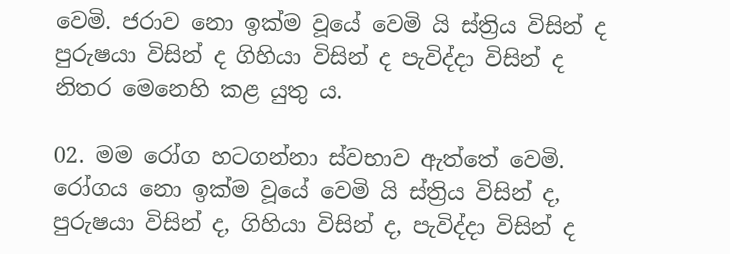වෙමි. ජරාව නො ඉක්ම වූයේ වෙමි යි ස්ත්‍රිය විසින් ද පුරුෂයා විසින් ද ගිහියා විසින් ද පැවිද්දා විසින් ද නිතර මෙනෙහි කළ යුතු ය.

02. මම රෝග හටගන්නා ස්වභාව ඇත්තේ වෙමි. රෝගය නො ඉක්ම වූයේ වෙමි යි ස්ත්‍රිය විසින් ද, පුරුෂයා විසින් ද, ගිහියා විසින් ද, පැවිද්දා විසින් ද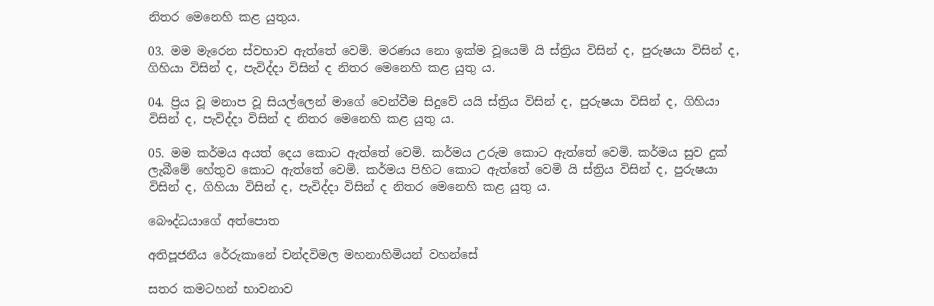නිතර මෙනෙහි කළ යුතුය.

03. මම මැරෙන ස්වභාව ඇත්තේ වෙමි. මරණය නො ඉක්ම වූයෙමි යි ස්ත්‍රිය විසින් ද, පුරුෂයා විසින් ද, ගිහියා විසින් ද, පැවිද්දා විසින් ද නිතර මෙනෙහි කළ යුතු ය.

04. ප්‍රිය වූ මනාප වූ සියල්ලෙන් මාගේ වෙන්වීම සිදුවේ යයි ස්ත්‍රිය විසින් ද, පුරුෂයා විසින් ද, ගිහියා විසින් ද, පැවිද්දා විසින් ද නිතර මෙනෙහි කළ යුතු ය.

05. මම කර්මය අයත් දෙය කොට ඇත්තේ වෙමි. කර්මය උරුම කොට ඇත්තේ වෙමි. කර්මය සුව දුක් ලැබීමේ හේතුව කොට ඇත්තේ වෙමි. කර්මය පිහිට කොට ඇත්තේ වෙමි යි ස්ත්‍රිය විසින් ද, පුරුෂයා විසින් ද, ගිහියා විසින් ද, පැවිද්දා විසින් ද නිතර මෙනෙහි කළ යුතු ය.

බෞද්ධයාගේ අත්පොත

අතිපූජනීය රේරුකානේ චන්දවිමල මහනාහිමියන් වහන්සේ

සතර කමටහන් භාවනාව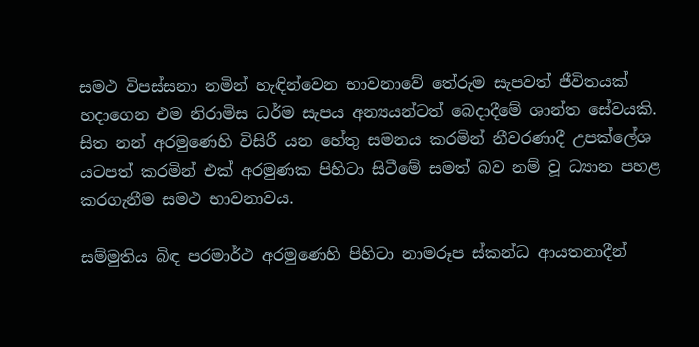සමථ විපස්සනා නමින් හැඳින්වෙන භාවනාවේ තේරුම සැපවත් ජීවිතයක් හදාගෙන එම නිරාමිස ධර්ම සැපය අන්‍යයන්ටත් බෙදාදීමේ ශාන්ත සේවයකි. සිත නන් අරමුණෙහි විසිරී යන හේතු සමනය කරමින් නීවරණාදී උපක්ලේශ යටපත් කරමින් එක් අරමුණක පිහිටා සිටීමේ සමත් බව නම් වූ ධ්‍යාන පහළ කරගැනීම සමථ භාවනාවය.

සම්මුතිය බිඳ පරමාර්ථ අරමුණෙහි පිහිටා නාමරූප ස්කන්ධ ආයතනාදීන්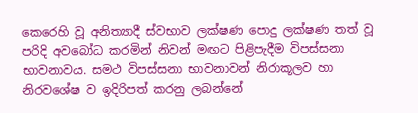කෙරෙහි වූ අනිත්‍යාදී ස්වභාව ලක්ෂණ පොදු ලක්ෂණ තත් වූ පරිදි අවබෝධ කරමින් නිවන් මඟට පිළිපැදීම විපස්සනා භාවනාවය. සමථ විපස්සනා භාවනාවන් නිරාකූලව හා නිරවශේෂ ව ඉදිරිපත් කරනු ලබන්නේ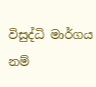විසුද්ධි මාර්ගය නම්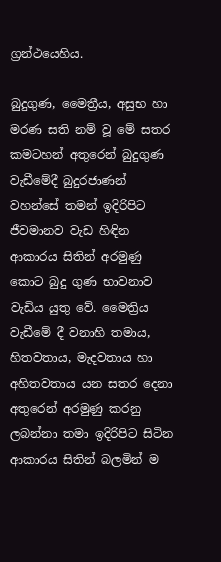ග්‍රන්ථයෙහිය.

බුදුගුණ, මෛත්‍රීය, අසුභ හා මරණ සති නම් වූ මේ සතර කමටහන් අතුරෙන් බුදුගුණ වැඩීමේදී බුදුරජාණන් වහන්සේ තමන් ඉදිරිපිට ජීවමානව වැඩ හිඳින ආකාරය සිතින් අරමුණු කොට බුදු ගුණ භාවනාව වැඩිය යුතු වේ. මෛත්‍රිය වැඩීමේ දී වනාහි තමාය, හිතවතාය, මැදවතාය හා අහිතවතාය යන සතර දෙනා අතුරෙන් අරමුණු කරනු ලබන්නා තමා ඉදිරිපිට සිටින ආකාරය සිතින් බලමින් ම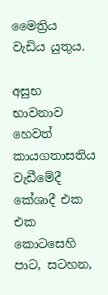මෛත්‍රිය වැඩිය යුතුය.

අසුභ භාවනාව හෙවත් කායගතාසතිය වැඩීමේදී කේශාදී එක එක කොටසෙහි පාට, සටහන,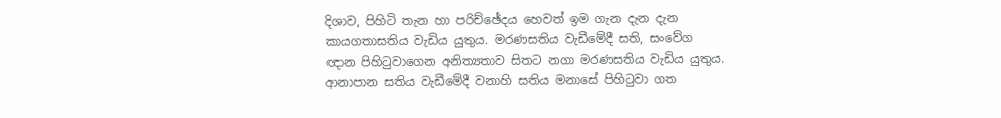දිශාව, පිහිටි තැන හා පරිච්ඡේදය හෙවත් ඉම ගැන දැන දැන කායගතාසතිය වැඩිය යුතුය. මරණසතිය වැඩීමේදී සති, සංවේග ඥාන පිහි‍ටුවාගෙන අනිත්‍යතාව සිතට නගා මරණසතිය වැඩිය යුතුය. ආනාපාන සතිය වැඩීමේදී වනාහි සතිය මනාසේ පිහි‍ටුවා ගත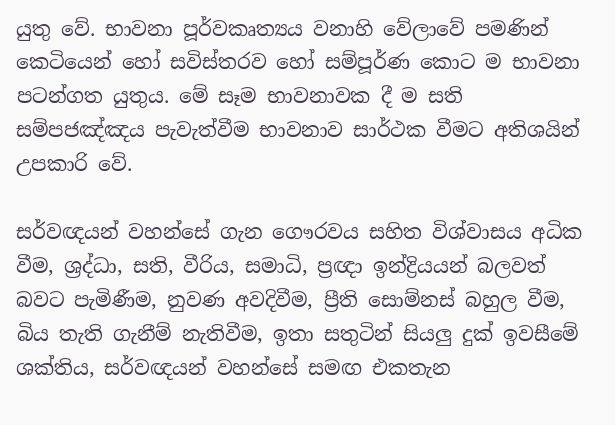යුතු වේ. භාවනා පූර්වකෘත්‍යය වනාහි වේලාවේ පමණින් කෙටියෙන් හෝ සවිස්තරව හෝ සම්පූර්ණ කොට ම භාවනා පටන්ගත යුතුය. මේ සෑම භාවනාවක දී ම සති සම්පජඤ්ඤය පැවැත්වීම භාවනාව සාර්ථක වීමට අතිශයින් උපකාරි වේ.

සර්වඥයන් වහන්සේ ගැන ගෞරවය සහිත විශ්වාසය අධික වීම, ශ්‍රද්ධා, සති, වීරිය, සමාධි, ප්‍රඥා ඉන්ද්‍රියයන් බලවත් බවට පැමිණීම, නුවණ අවදිවීම, ප්‍රීති සොම්නස් බහුල වීම, බිය තැති ගැනීම් නැතිවීම, ඉතා සතුටින් සියලු දුක් ඉවසීමේ ශක්තිය, සර්වඥයන් වහන්සේ සමඟ එකතැන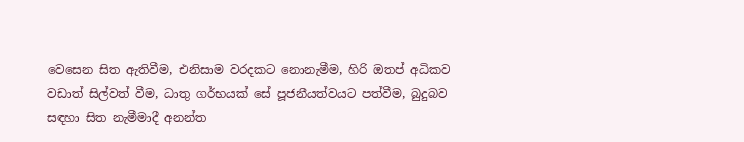වෙසෙන සිත ඇතිවීම, එනිසාම වරදකට නොනැමීම, හිරි ඔතප් අධිකව වඩාත් සිල්වත් වීම, ධාතු ගර්භයක් සේ පූජනීයත්වයට පත්වීම, බුදුබව සඳහා සිත නැමීමාදී අනන්ත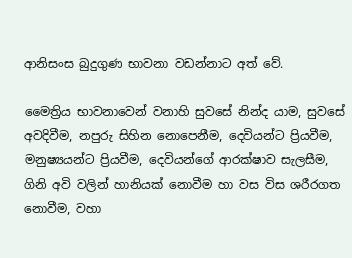ආනිසංස බුදුගුණ භාවනා වඩන්නාට අත් වේ.

මෛත්‍රිය භාවනාවෙන් වනාහි සුවසේ නින්ද යාම, සුවසේ අවදිවීම, නපුරු සිහින නොපෙනීම, දෙවියන්ට ප්‍රියවීම, මනුෂ්‍යයන්ට ප්‍රියවීම, දෙවියන්ගේ ආරක්ෂාව සැලසීම, ගිනි අවි වලින් හානියක් නොවීම හා වස විස ශරීරගත නොවීම, වහා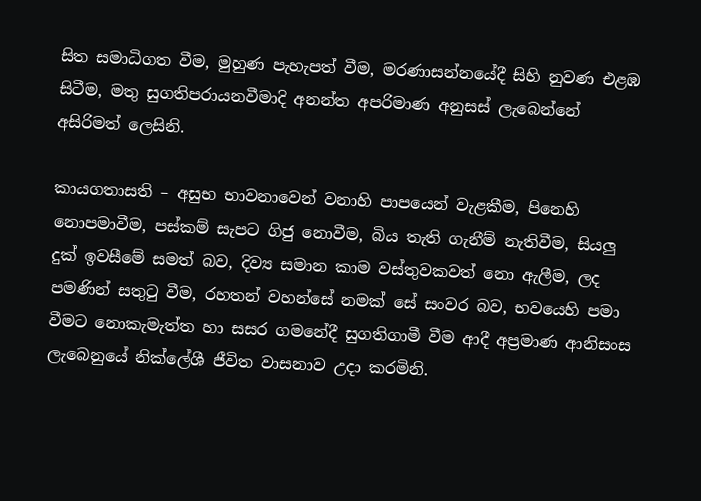සිත සමාධිගත වීම, මුහුණ පැහැපත් වීම, මරණාසන්නයේදී සිහි නුවණ එළඹ සිටීම, මතු සුගතිපරායනවීමාදි අනන්ත අපරිමාණ අනුසස් ලැබෙන්නේ අසිරිමත් ලෙසිනි.

කායගතාසති – අසුභ භාවනාවෙන් වනාහි පාපයෙන් වැළකීම, පිනෙහි නොපමාවීම, පස්කම් සැපට ගිජු නොවීම, බිය තැති ගැනීම් නැතිවීම, සියලු දුක් ඉවසීමේ සමත් බව, දිව්‍ය සමාන කාම වස්තුවකවත් නො ඇලීම, ලද පමණින් සතු‍ටු වීම, රහතන් වහන්සේ නමක් සේ සංවර බව, භවයෙහි පමා වීමට නොකැමැත්ත හා සසර ගමනේදී සුගතිගාමී වීම ආදී අප්‍රමාණ ආනිසංස ලැබෙනුයේ නික්ලේශී ජීවිත වාසනාව උදා කරමිනි.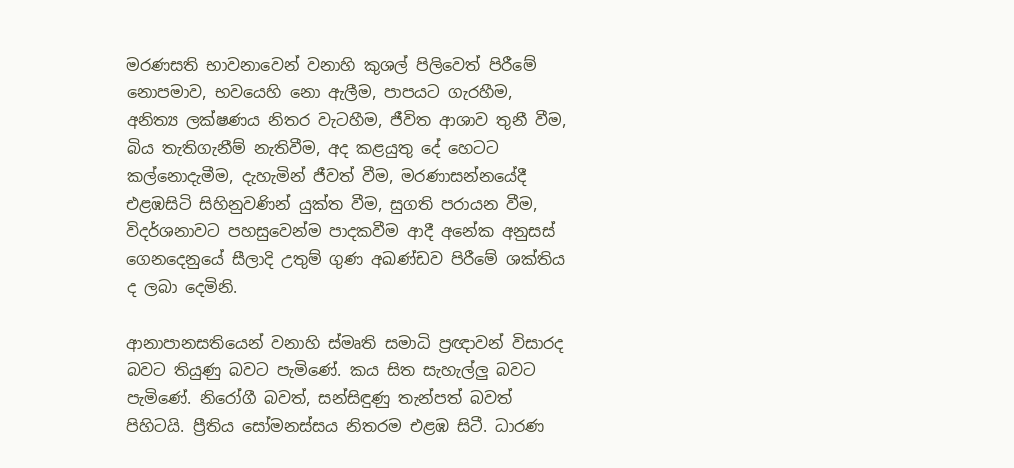මරණසති භාවනාවෙන් වනාහි කුශල් පිලිවෙත් පිරීමේ නොපමාව, භවයෙහි නො ඇලීම, පාපයට ගැරහීම, අනිත්‍ය ලක්ෂණය නිතර වැටහීම, ජීවිත ආශාව තුනී වීම, බිය තැතිගැනීම් නැතිවීම, අද කළයුතු දේ හෙටට කල්නොදැමීම, දැහැමින් ජීවත් වීම, මරණාසන්නයේදී එළඹසිටි සිහිනුවණින් යුක්ත වීම, සුගති පරායන වීම, විදර්ශනාවට පහසුවෙන්ම පාදකවීම ආදී අනේක අනුසස් ගෙනදෙනුයේ සීලාදි උතුම් ගුණ අඛණ්ඩව පිරීමේ ශක්තිය ද ලබා දෙමිනි.

ආනාපානසතියෙන් වනාහි ස්මෘති සමාධි ප්‍රඥාවන් විසාරද බවට තියුණු බවට පැමිණේ. කය සිත සැහැල්ලු බවට පැමිණේ. නිරෝගී බවත්, සන්සිඳුණු තැන්පත් බවත් පිහිටයි. ප්‍රීතිය සෝමනස්සය නිතරම එළඹ සිටී. ධාරණ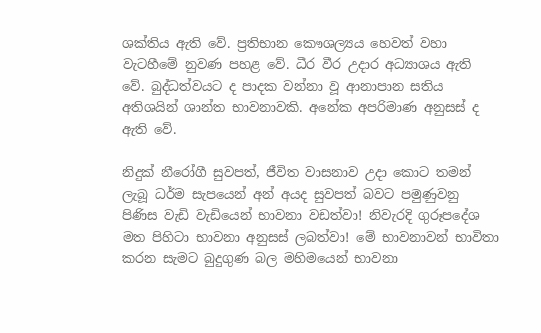ශක්තිය ඇති වේ. ප්‍රතිභාන කෞශල්‍යය හෙවත් වහා වැටහීමේ නුවණ පහළ වේ. ධීර වීර උදාර අධ්‍යාශය ඇති වේ. බුද්ධත්වයට ද පාදක වන්නා වූ ආනාපාන සතිය අතිශයින් ශාන්ත භාවනාවකි. අනේක අපරිමාණ අනුසස් ද ඇති වේ.

නිදුක් නීරෝගී සුවපත්, ජීවිත වාසනාව උදා කොට තමන් ලැබූ ධර්ම සැපයෙන් අන් අයද සුවපත් බවට පමුණුවනු පිණිස වැඩි වැඩියෙන් භාවනා වඩත්වා! නිවැරදි ගුරූපදේශ මත පිහිටා භාවනා අනුසස් ලබත්වා! මේ භාවනාවන් භාවිතා කරන සැමට බුදුගුණ බල මහිමයෙන් භාවනා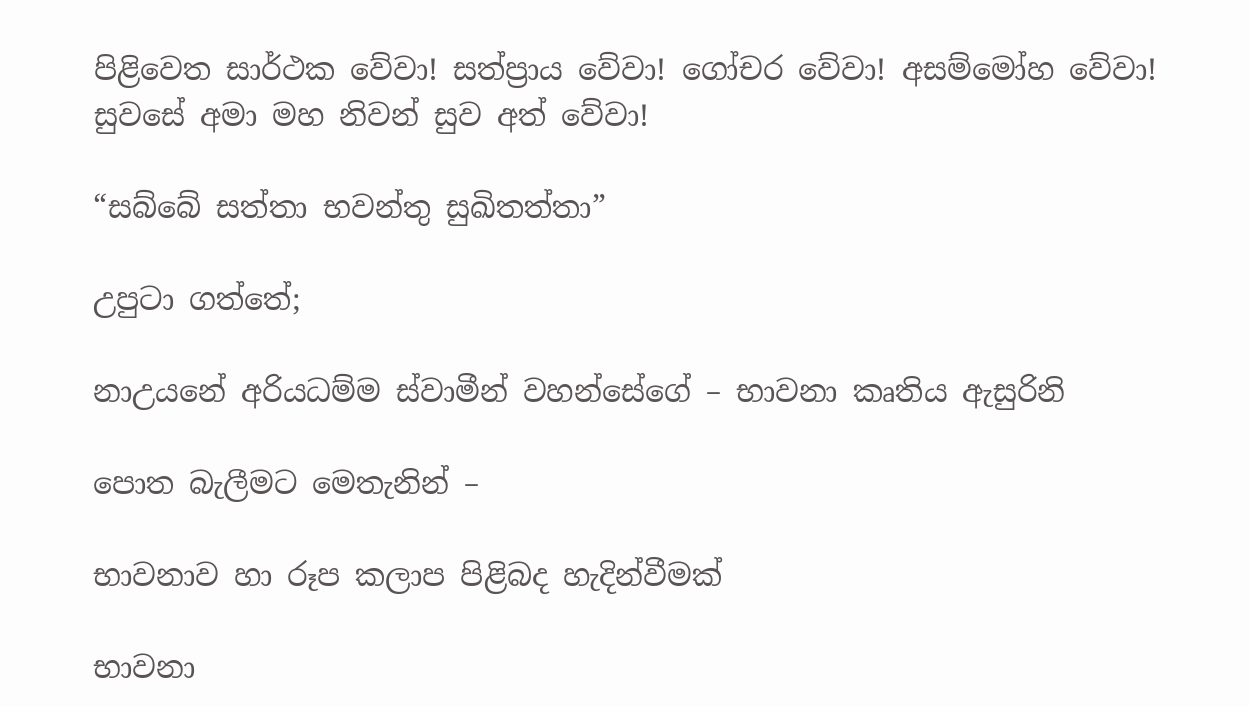පිළිවෙත සාර්ථක වේවා! සත්ප්‍රාය වේවා! ගෝචර වේවා! අසම්මෝහ වේවා! සුවසේ අමා මහ නිවන් සුව අත් වේවා!

“සබ්බේ සත්තා භවන්තු සුඛිතත්තා”

උපුටා ගත්තේ;

නාඋයනේ අරියධම්ම ස්වාමීන් වහන්සේගේ – භාවනා කෘතිය ඇසුරිනි

පොත බැලීමට මෙතැනින් –

භාවනාව හා රූප කලාප පිළිබද හැදින්වීමක්

භාවනා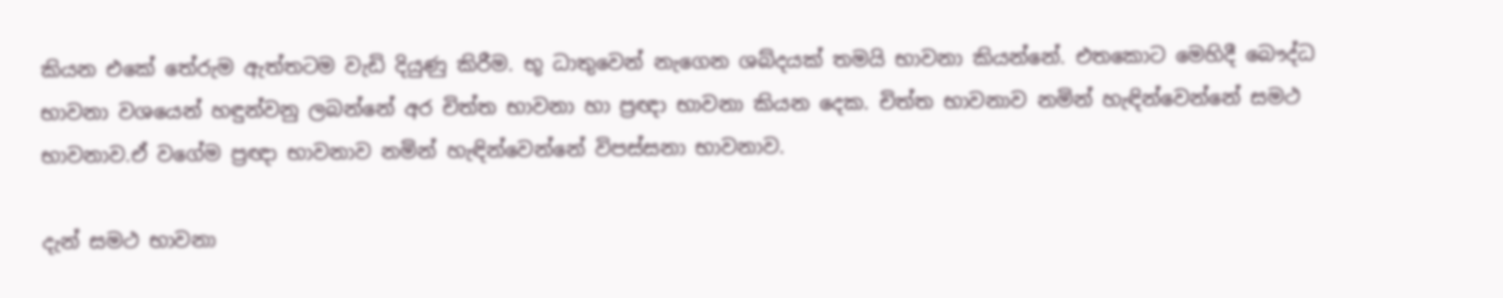කියන එකේ තේරුම ඇත්තටම වැඩි දියුණු කිරීම. භූ ධාතුවෙන් නැගෙන ශබ්දයක් තමයි භාවනා කියන්නේ. එතකොට මෙහිදී බෞද්ධ භාවනා වශයෙන් හඳුන්වනු ලබන්නේ අර චිත්ත භාවනා හා ප්‍රඥා භාවනා කියන දෙක. චිත්ත භාවනාව නමින් හැඳින්වෙන්නේ සමථ භාවනාව.ඒ වගේම ප්‍රඥා භාවනාව නමින් හැඳින්වෙන්නේ විපස්සනා භාවනාව.

දැන් සමථ භාවනා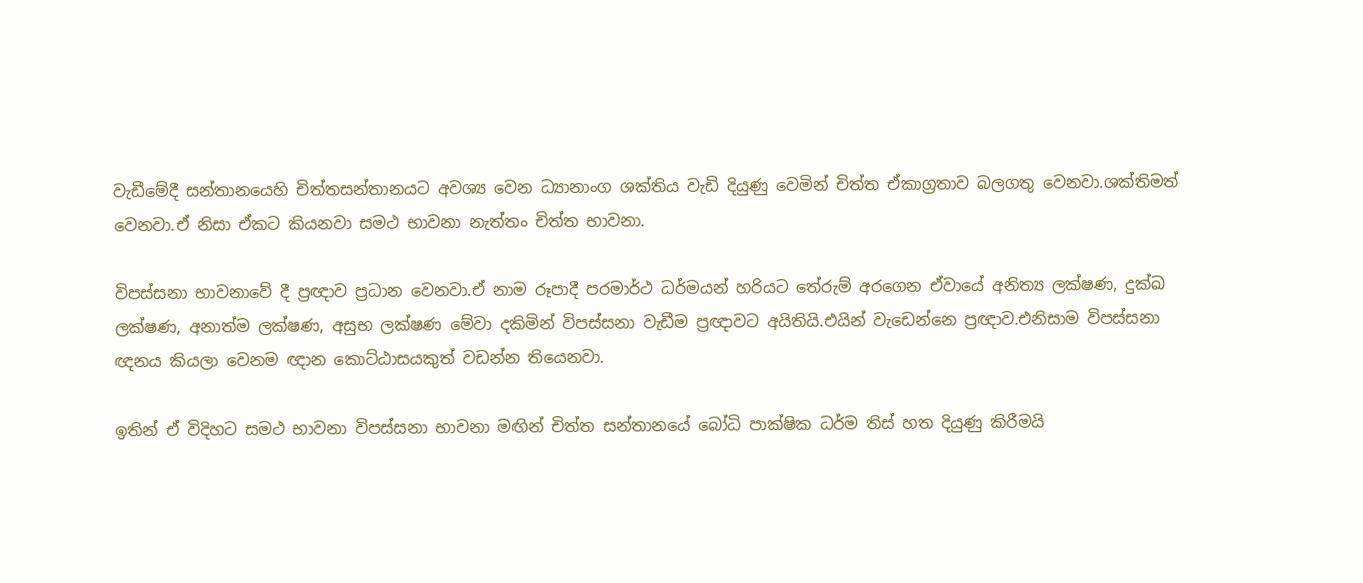වැඩීමේදී සන්තානයෙහි චිත්තසන්තානයට අවශ්‍ය වෙන ධ්‍යානාංග ශක්තිය වැඩි දියුණු වෙමින් චිත්ත ඒකාග්‍රතාව බලගතු වෙනවා.ශක්තිමත් වෙනවා.ඒ නිසා ඒකට කියනවා සමථ භාවනා නැත්තං චිත්ත භාවනා.

විපස්සනා භාවනාවේ දී ප්‍රඥාව ප්‍රධාන වෙනවා.ඒ නාම රූපාදී පරමාර්ථ ධර්මයන් හරියට තේරුම් අරගෙන ඒවායේ අනිත්‍ය ලක්ෂණ, දුක්ඛ ලක්ෂණ, අනාත්ම ලක්ෂණ, අසුභ ලක්ෂණ මේවා දකිමින් විපස්සනා වැඩීම ප්‍රඥාවට අයිතියි.එයින් වැඩෙන්නෙ ප්‍රඥාව.එනිසාම විපස්සනා ඥනය කියලා වෙනම ඥාන කොට්ඨාසයකුත් වඩන්න තියෙනවා.

ඉතින් ඒ විදිහට සමථ භාවනා විපස්සනා භාවනා මඟින් චිත්ත සන්තානයේ බෝධි පාක්ෂික ධර්ම තිස් හත දියුණු කිරීමයි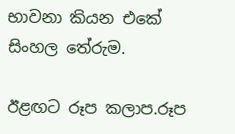භාවනා කියන එකේ සිංහල තේරුම.

ඊළඟට රූප කලාප.රූප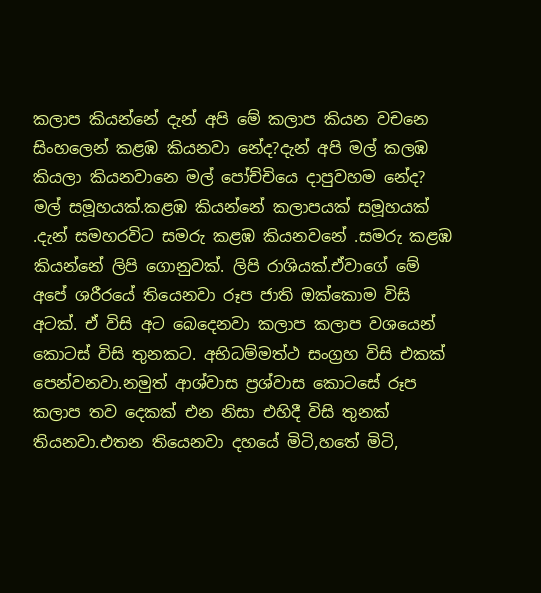කලාප කියන්නේ දැන් අපි මේ කලාප කියන වචනෙ සිංහලෙන් කළඹ කියනවා නේද?දැන් අපි මල් කලඹ කියලා කියනවානෙ මල් පෝච්චියෙ දාපුවහම නේද? මල් සමූහයක්.කළඹ කියන්නේ කලාපයක් සමූහයක් .දැන් සමහරවිට සමරු කළඹ කියනවනේ .සමරු කළඹ කියන්නේ ලිපි ගොනුවක්. ලිපි රාශියක්.ඒවාගේ මේ අපේ ශරීරයේ තියෙනවා රූප ජාති ඔක්කොම විසි අටක්. ඒ විසි අට බෙදෙනවා කලාප කලාප වශයෙන් කොටස් විසි තුනකට. අභිධම්මත්ථ සංග්‍රහ විසි එකක් පෙන්වනවා.නමුත් ආශ්වාස ප්‍රශ්වාස කොටසේ රූප කලාප තව දෙකක් එන නිසා එහිදී විසි තුනක් තියනවා.එතන තියෙනවා දහයේ මිටි,හතේ මිටි,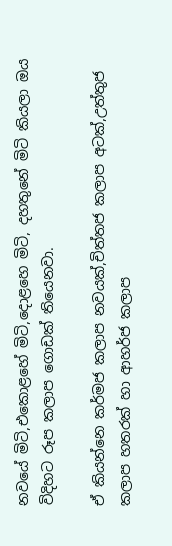නවයේ මිටි,එකොළහේ මිටි,දොළහෙ මිටි, දහතුනේ මිටි කියලා ඔය විදිහට රූප කලාප ගොඩක් තියෙනවා.

ඒ කියන්නෙ කර්මජ කලාප නවයක්,චිත්තජ කලාප අටක්,උත්තුජ කලාප හතරක් හා ආහර්ජ කලාප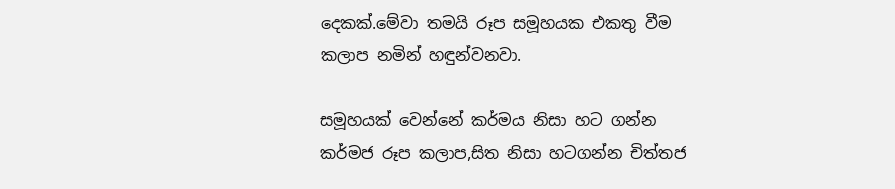දෙකක්.මේවා තමයි රූප සමූහයක එකතු වීම කලාප නමින් හඳුන්වනවා.

සමූහයක් වෙන්නේ කර්මය නිසා හට ගන්න කර්මජ රූප කලාප,සිත නිසා හටගන්න චිත්තජ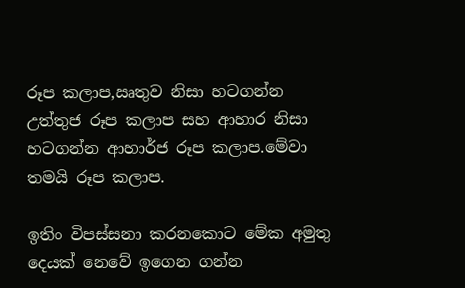රූප කලාප,ඍතුව නිසා හටගන්න උත්තුජ රූප කලාප සහ ආහාර නිසා හටගන්න ආහාර්ජ රූප කලාප.මේවා තමයි රූප කලාප.

ඉතිං විපස්සනා කරනකොට මේක අමුතු දෙයක් නෙවේ ඉගෙන ගන්න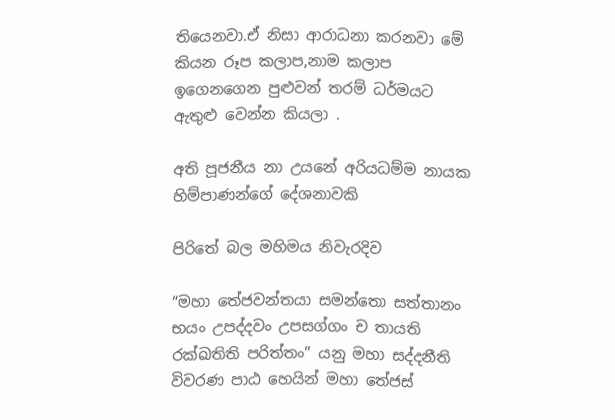තියෙනවා.ඒ නිසා ආරාධනා කරනවා මේ කියන රූප කලාප,නාම කලාප ඉගෙනගෙන පුළුවන් තරම් ධර්මයට ඇතුළු වෙන්න කියලා .

අති පූජනීය නා උයනේ අරියධම්ම නායක හිම්පාණන්ගේ දේශනාවකි

පිරිතේ බල මහිමය නිවැරදිව

“මහා තේජවන්තයා සමන්තො සත්තානං භයං උපද්දවං උපසග්ගං ච තායති රක්ඛතිති පරිත්තං” යනු මහා සද්දනීති විවරණ පාඨ හෙයින් මහා තේජස්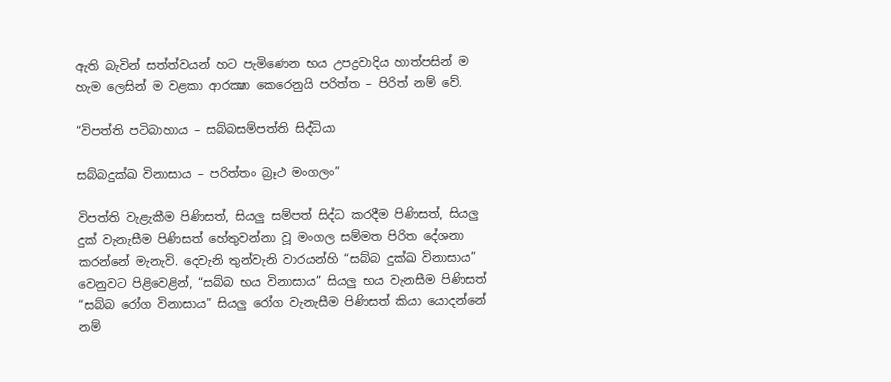ඇති බැවින් සත්ත්වයන් හට පැමිණෙන භය උපද්‍රවාදිය හාත්පසින් ම හැම ලෙසින් ම වළකා ආරක්‍ෂා කෙරෙනුයි පරිත්ත – පිරිත් නම් වේ.

“විපත්ති පටිබාහාය – සබ්බසම්පත්ති සිද්ධියා

සබ්බදුක්ඛ විනාසාය – පරිත්තං බ්‍රෑථ මංගලං”

විපත්ති වැළැකීම පිණිසත්, සියලු සම්පත් සිද්ධ කරදීම පිණිසත්, සියලු දුක් වැනැසීම පිණිසත් හේතුවන්නා වූ මංගල සම්මත පිරිත දේශනා කරන්නේ මැනැවි. දෙවැනි තුන්වැනි වාරයන්හි “සබ්බ දුක්ඛ විනාසාය” වෙනුවට පිළිවෙළින්, “සබ්බ භය විනාසාය” සියලු භය වැනසීම පිණිසත් “සබ්බ රෝග විනාසාය” සියලු රෝග වැනැසීම පිණිසත් කියා යොදන්නේ නම්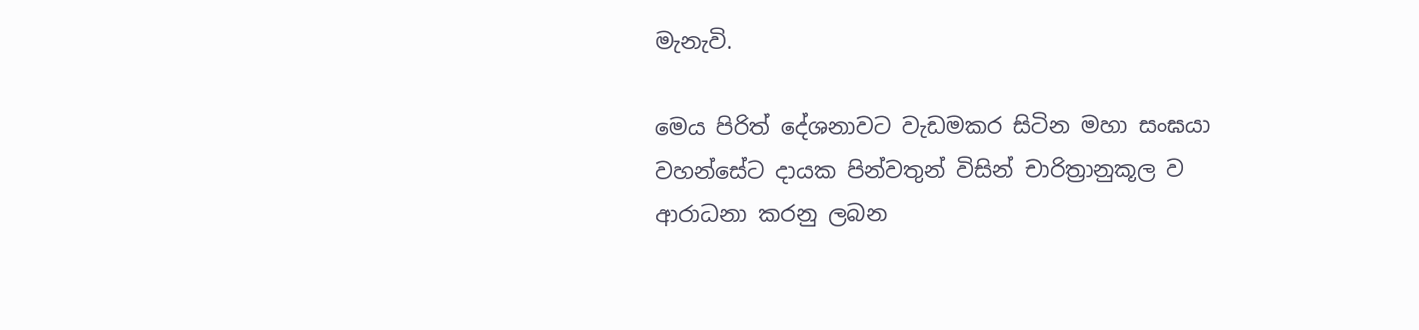මැනැවි.

මෙය පිරිත් දේශනාවට වැඩමකර සිටින මහා සංඝයා වහන්සේට දායක පින්වතුන් විසින් චාරිත්‍රානුකූල ව ආරාධනා කරනු ලබන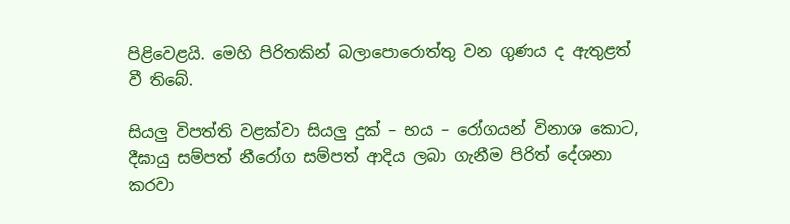පිළිවෙළයි. මෙහි පිරිතකින් බලාපොරොත්තු වන ගුණය ද ඇතුළත් වී තිබේ.

සියලු විපත්ති වළක්වා සියලු දුක් – භය – රෝගයන් විනාශ කොට, දීඝායු සම්පත් නීරෝග සම්පත් ආදිය ලබා ගැනීම පිරිත් දේශනා කරවා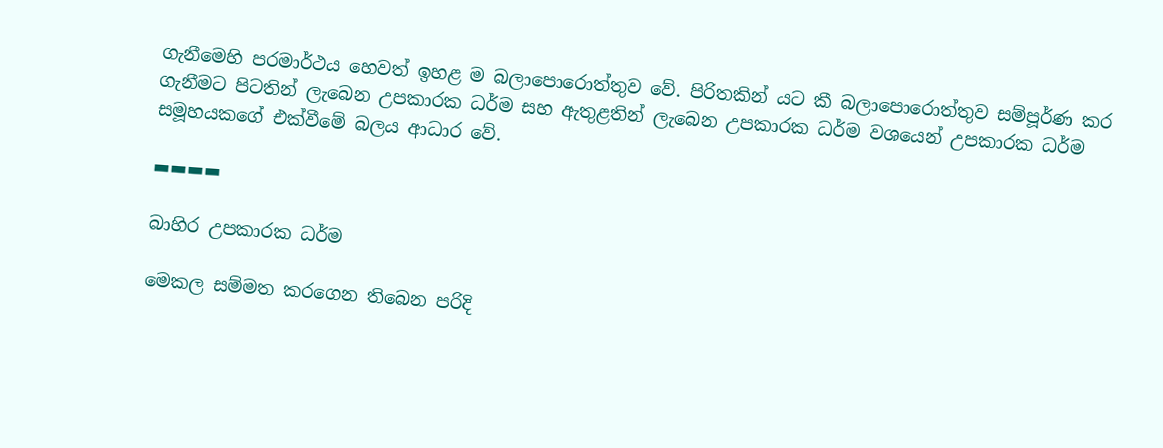ගැනීමෙහි පරමාර්ථය හෙවත් ඉහළ ම බලාපොරොත්තුව වේ. පිරිතකින් යට කී බලාපොරොත්තුව සම්පූර්ණ කර ගැනීමට පිටතින් ලැබෙන උපකාරක ධර්ම සහ ඇතුළතින් ලැබෙන උපකාරක ධර්ම වශයෙන් උපකාරක ධර්ම සමූහයකගේ එක්වීමේ බලය ආධාර වේ.

▬▬▬▬

බාහිර උපකාරක ධර්ම

මෙකල සම්මත කරගෙන තිබෙන පරිදි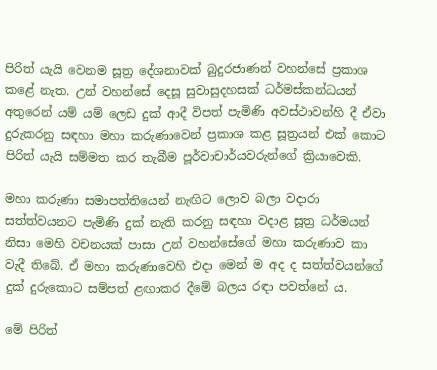පිරිත් යැයි වෙනම සූත්‍ර දේශනාවක් බුදුරජාණන් වහන්සේ ප්‍රකාශ කළේ නැත. උන් වහන්සේ දෙසූ සුවාසුදහසක් ධර්මස්කන්ධයන් අතුරෙන් යම් යම් ලෙඩ දුක් ආදී විපත් පැමිණි අවස්ථාවන්හි දී ඒවා දුරුකරනු සඳහා මහා කරුණාවෙන් ප්‍රකාශ කළ සූත්‍රයන් එක් කොට පිරිත් යැයි සම්මත කර තැබීම පූර්වාචාර්යවරුන්ගේ ක්‍රියාවෙකි.

මහා කරුණා සමාපත්තියෙන් නැඟිට ලොව බලා වදාරා සත්ත්වයනට පැමිණි දුක් නැති කරනු සඳහා වදාළ සූත්‍ර ධර්මයන් නිසා මෙහි වචනයක් පාසා උන් වහන්සේගේ මහා කරුණාව කා වැදී තිබේ. ඒ මහා කරුණාවෙහි එදා මෙන් ම අද ද සත්ත්වයන්ගේ දුක් දුරුකොට සම්පත් ළඟාකර දීමේ බලය රඳා පවත්නේ ය.

මේ පිරිත්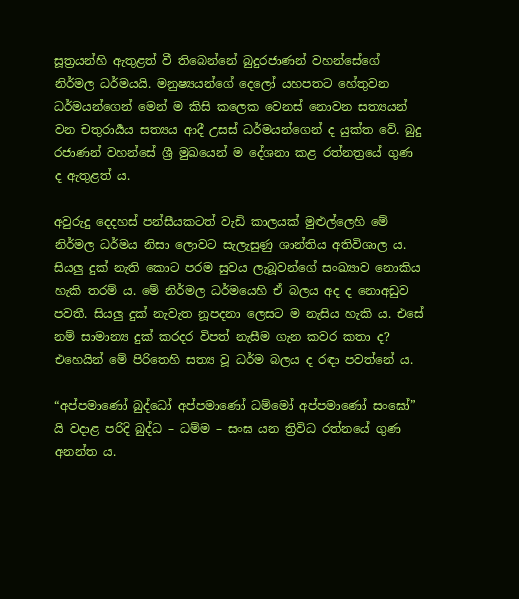සූත්‍රයන්හි ඇතුළත් වී තිබෙන්නේ බුදුරජාණන් වහන්සේගේ නිර්මල ධර්මයයි. මනුෂ්‍යයන්ගේ දෙලෝ යහපතට හේතුවන ධර්මයන්ගෙන් මෙන් ම කිසි කලෙක වෙනස් නොවන සත්‍යයන් වන චතුරාර්‍යය සත්‍යය ආදී උසස් ධර්මයන්ගෙන් ද යුක්ත වේ. බුදු රජාණන් වහන්සේ ශ්‍රී මුඛයෙන් ම දේශනා කළ රත්නත්‍රයේ ගුණ ද ඇතුළත් ය.

අවුරුදු දෙදහස් පන්සීයකටත් වැඩි කාලයක් මුළුල්ලෙහි මේ නිර්මල ධර්මය නිසා ලොවට සැලැසුණු ශාන්තිය අතිවිශාල ය. සියලු දුක් නැති කොට පරම සුවය ලැබූවන්ගේ සංඛ්‍යාව නොකිය හැකි තරම් ය. මේ නිර්මල ධර්මයෙහි ඒ බලය අද ද නොඅඩුව පවතී. සියලු දුක් නැවැත නූපදනා ලෙසට ම නැසිය හැකි ය. එසේ නම් සාමාන්‍ය දුක් කරදර විපත් නැසීම ගැන කවර කතා ද? එහෙයින් මේ පිරිතෙහි සත්‍ය වූ ධර්ම බලය ද රඳා පවත්නේ ය.

“අප්පමාණෝ බුද්ධෝ අප්පමාණෝ ධම්මෝ අප්පමාණෝ සංඝෝ” යි වදාළ පරිදි බුද්ධ – ධම්ම – සංඝ යන ත්‍රිවිධ රත්නයේ ගුණ අනන්ත ය.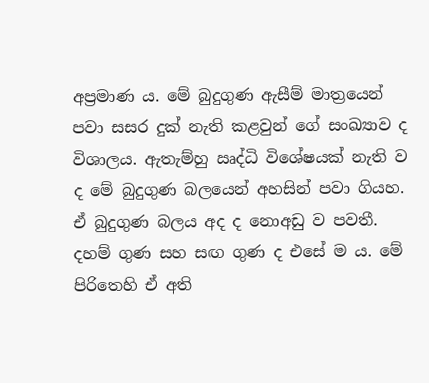අප්‍රමාණ ය. මේ බුදුගුණ ඇසීම් මාත්‍රයෙන් පවා සසර දුක් නැති කළවුන් ගේ සංඛ්‍යාව ද විශාලය. ඇතැම්හු ඍද්ධි විශේෂයක් නැති ව ද මේ බුදුගුණ බලයෙන් අහසින් පවා ගියහ. ඒ බුදුගුණ බලය අද ද නොඅඩු ව පවතී. දහම් ගුණ සහ සඟ ගුණ ද එසේ ම ය. මේ පිරිතෙහි ඒ අති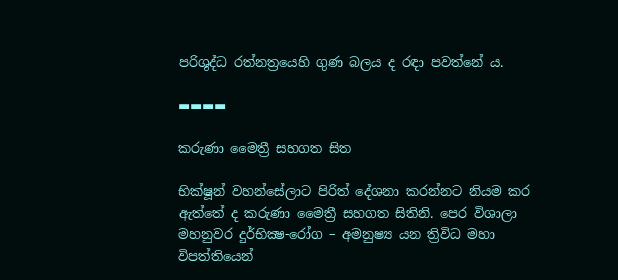පරිශුද්ධ රත්නත්‍රයෙහි ගුණ බලය ද රඳා පවත්නේ ය.

▬▬▬▬

කරුණා මෛත්‍රී සහගත සිත

භික්ෂූන් වහන්සේලාට පිරිත් දේශනා කරන්නට නියම කර ඇත්තේ ද කරුණා මෛත්‍රී සහගත සිතිනි. පෙර විශාලා මහනුවර දුර්භික්‍ෂ-රෝග – අමනුෂ්‍ය යන ත්‍රිවිධ මහා විපත්තියෙන්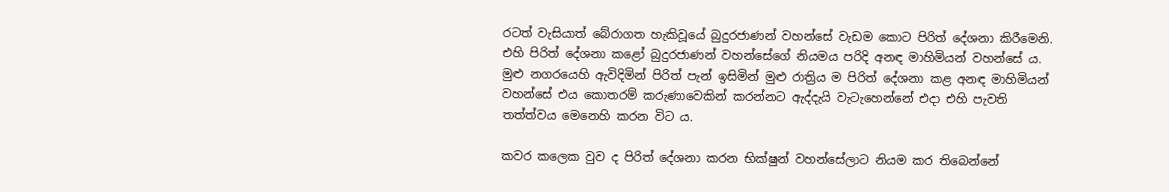රටත් වැසියාත් බේරාගත හැකිවූයේ බුදුරජාණන් වහන්සේ වැඩම කොට පිරිත් දේශනා කිරීමෙනි. එහි පිරිත් දේශනා කළෝ බුදුරජාණන් වහන්සේගේ නියමය පරිදි අනඳ මාහිමියන් වහන්සේ ය. මුළු නගරයෙහි ඇවිදිමින් පිරිත් පැන් ඉසිමින් මුළු රාත්‍රිය ම පිරිත් දේශනා කළ අනඳ මාහිමියන් වහන්සේ එය කොතරම් කරුණාවෙකින් කරන්නට ඇද්දැයි වැටැහෙන්නේ එදා එහි පැවති තත්ත්වය මෙනෙහි කරන විට ය.

කවර කලෙක වුව ද පිරිත් දේශනා කරන භික්ෂුන් වහන්සේලාට නියම කර තිබෙන්නේ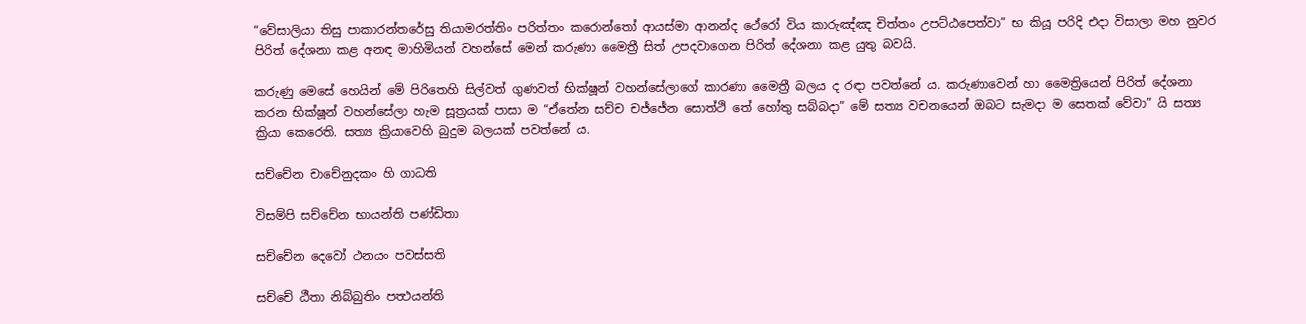“වේසාලියා තිසු පාකාරන්තරේසු තියාමරත්තිං පරිත්තං කරොන්තෝ ආයස්මා ආනන්ද ථේරෝ විය කාරුඤ්ඤ චිත්තං උපට්ඨපෙත්වා” භ කියූ පරිදි එදා විසාලා මහ නුවර පිරිත් දේශනා කළ අනඳ මාහිමියන් වහන්සේ මෙන් කරුණා මෛත්‍රී සිත් උපදවාගෙන පිරිත් දේශනා කළ යුතු බවයි.

කරුණු මෙසේ හෙයින් මේ පිරිතෙහි සිල්වත් ගුණවත් භික්ෂූන් වහන්සේලාගේ කාරණා මෛත්‍රී බලය ද රඳා පවත්නේ ය. කරුණාවෙන් හා මෛත්‍රියෙන් පිරිත් දේශනා කරන භික්ෂූන් වහන්සේලා හැම සූත්‍රයක් පාසා ම “ඒතේන සච්ච චජ්ජේන සොත්ථි තේ හෝතු සබ්බදා” මේ සත්‍ය වචනයෙන් ඔබට සැමදා ම සෙතක් වේවා” යි සත්‍ය ක්‍රියා කෙරෙති. සත්‍ය ක්‍රියාවෙහි බුදුම බලයක් පවත්නේ ය.

සච්චේන චාචේනුදකං හි ගාධති

විසම්පි සච්චේන භායන්ති පණ්ඩිතා

සච්චේන දෙවෝ ථනයං පවස්සති

සච්චේ ඨීතා නිබ්බුතිං පත්‍ථයන්ති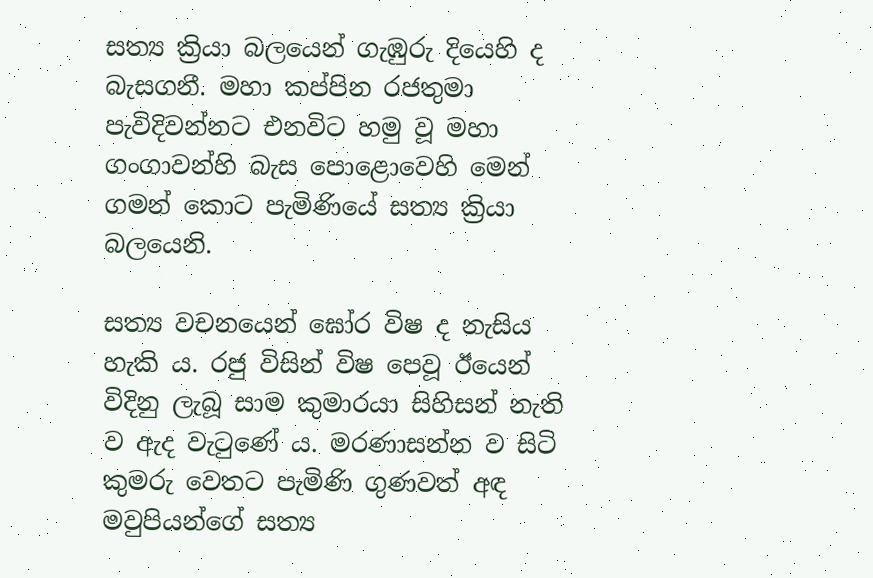සත්‍ය ක්‍රියා බලයෙන් ගැඹුරු දියෙහි ද බැසගනී. මහා කප්පින රජතුමා පැවිදිවන්නට එනවිට හමු වූ මහා ගංගාවන්හි බැස පොළොවෙහි මෙන් ගමන් කොට පැමිණියේ සත්‍ය ක්‍රියා බලයෙනි.

සත්‍ය වචනයෙන් ඝෝර විෂ ද නැසිය හැකි ය. රජු විසින් විෂ පෙවූ ඊයෙන් විදිනු ලැබූ සාම කුමාරයා සිහිසන් නැති ව ඇද වැටුණේ ය. මරණාසන්න ව සිටි කුමරු වෙතට පැමිණි ගුණවත් අඳ මවුපියන්ගේ සත්‍ය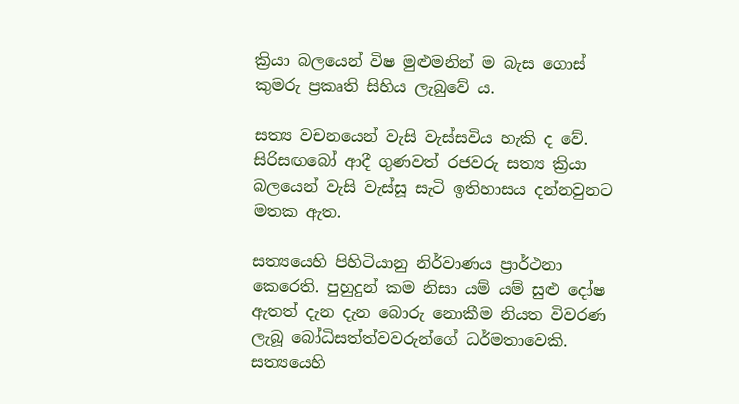ක්‍රියා බලයෙන් විෂ මුළුමනින් ම බැස ගොස් කුමරු ප්‍රකෘති සිහිය ලැබුවේ ය.

සත්‍ය වචනයෙන් වැසි වැස්සවිය හැකි ද වේ. සිරිසඟබෝ ආදී ගුණවත් රජවරු සත්‍ය ක්‍රියා බලයෙන් වැසි වැස්සූ සැටි ඉතිහාසය දන්නවුනට මතක ඇත.

සත්‍යයෙහි පිහිටියානු නිර්වාණය ප්‍රාර්ථනා කෙරෙති. පුහුදුන් කම නිසා යම් යම් සුළු දෝෂ ඇතත් දැන දැන බොරු නොකීම නියත විවරණ ලැබූ බෝධිසත්ත්වවරුන්ගේ ධර්මතාවෙකි. සත්‍යයෙහි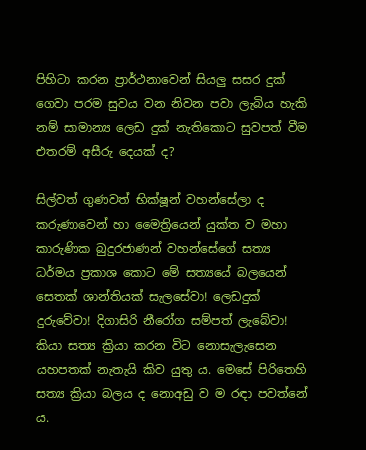පිහිටා කරන ප්‍රාර්ථනාවෙන් සියලු සසර දුක් ගෙවා පරම සුවය වන නිවන පවා ලැබිය හැකි නම් සාමාන්‍ය ලෙඩ දුක් නැතිකොට සුවපත් වීම එතරම් අසීරු දෙයක් ද?

සිල්වත් ගුණවත් භික්ෂූන් වහන්සේලා ද කරුණාවෙන් හා මෛත්‍රියෙන් යුක්ත ව මහා කාරුණික බුදුරජාණන් වහන්සේගේ සත්‍ය ධර්මය ප්‍රකාශ කොට මේ සත්‍යයේ බලයෙන් සෙතක් ශාන්තියක් සැලසේවා! ලෙඩදුක් දුරුවේවා! දිගාසිරි නීරෝග සම්පත් ලැබේවා! කියා සත්‍ය ක්‍රියා කරන විට නොසැලැසෙන යහපතක් නැතැයි කිව යුතු ය. මෙසේ පිරිතෙහි සත්‍ය ක්‍රියා බලය ද නොඅඩු ව ම රඳා පවත්නේ ය.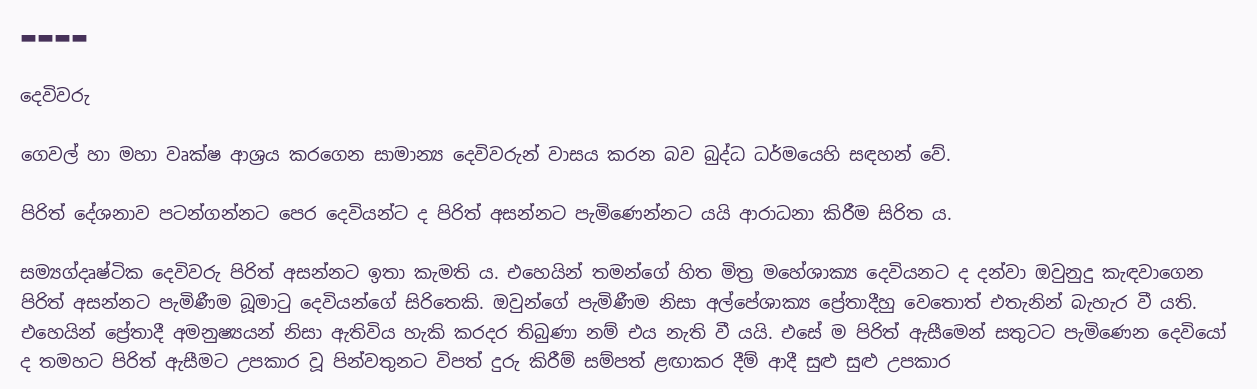▬▬▬▬

දෙවිවරු

ගෙවල් හා මහා වෘක්ෂ ආශ්‍රය කරගෙන සාමාන්‍ය දෙවිවරුන් වාසය කරන බව බුද්ධ ධර්මයෙහි සඳහන් වේ.

පිරිත් දේශනාව පටන්ගන්නට පෙර දෙවියන්ට ද පිරිත් අසන්නට පැමිණෙන්නට යයි ආරාධනා කිරීම සිරිත ය.

සම්‍යග්දෘෂ්ටික දෙවිවරු පිරිත් අසන්නට ඉතා කැමති ය. එහෙයින් තමන්ගේ හිත මිත්‍ර මහේශාක්‍ය දෙවියනට ද දන්වා ඔවුනුදු කැඳවාගෙන පිරිත් අසන්නට පැමිණීම බූමාටු දෙවියන්ගේ සිරිතෙකි. ඔවුන්ගේ පැමිණීම නිසා අල්පේශාක්‍ය ප්‍රේතාදීහු වෙතොත් එතැනින් බැහැර වී යති. එහෙයින් ප්‍රේතාදී අමනුෂ්‍යයන් නිසා ඇතිවිය හැකි කරදර තිබුණා නම් එය නැති වී යයි. එසේ ම පිරිත් ඇසීමෙන් සතුටට පැමිණෙන දෙවියෝ ද තමහට පිරිත් ඇසීමට උපකාර වූ පින්වතුනට විපත් දුරු කිරීම් සම්පත් ළඟාකර දීම් ආදී සුළු සුළු උපකාර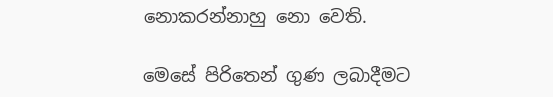නොකරන්නාහු නො වෙති.

මෙසේ පිරිතෙන් ගුණ ලබාදීමට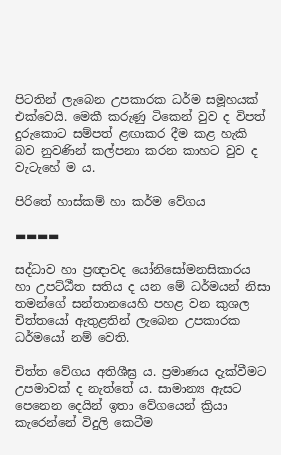පිටතින් ලැබෙන උපකාරක ධර්ම සමූහයක් එක්වෙයි. මෙකී කරුණු ටිකෙන් වුව ද විපත් දුරුකොට සම්පත් ළඟාකර දීම කළ හැකි බව නුවණින් කල්පනා කරන කාහට වුව ද වැටැහේ ම ය.

පිරිතේ හාස්කම් හා කර්ම වේගය

▬▬▬▬

සද්ධාව හා ප්‍රඥාවද යෝනිසෝමනසිකාරය හා උපට්ඨීත සතිය ද යන මේ ධර්මයන් නිසා තමන්ගේ සන්තානයෙහි පහළ වන කුශල චිත්තයෝ ඇතුළතින් ලැබෙන උපකාරක ධර්මයෝ නම් වෙති.

චිත්ත වේගය අතිශීඝ්‍ර ය. ප්‍රමාණය දැක්වීමට උපමාවක් ද නැත්තේ ය. සාමාන්‍ය ඇසට පෙනෙන දෙයින් ඉතා වේගයෙන් ක්‍රියා කැරෙන්නේ විදුලි කෙටීම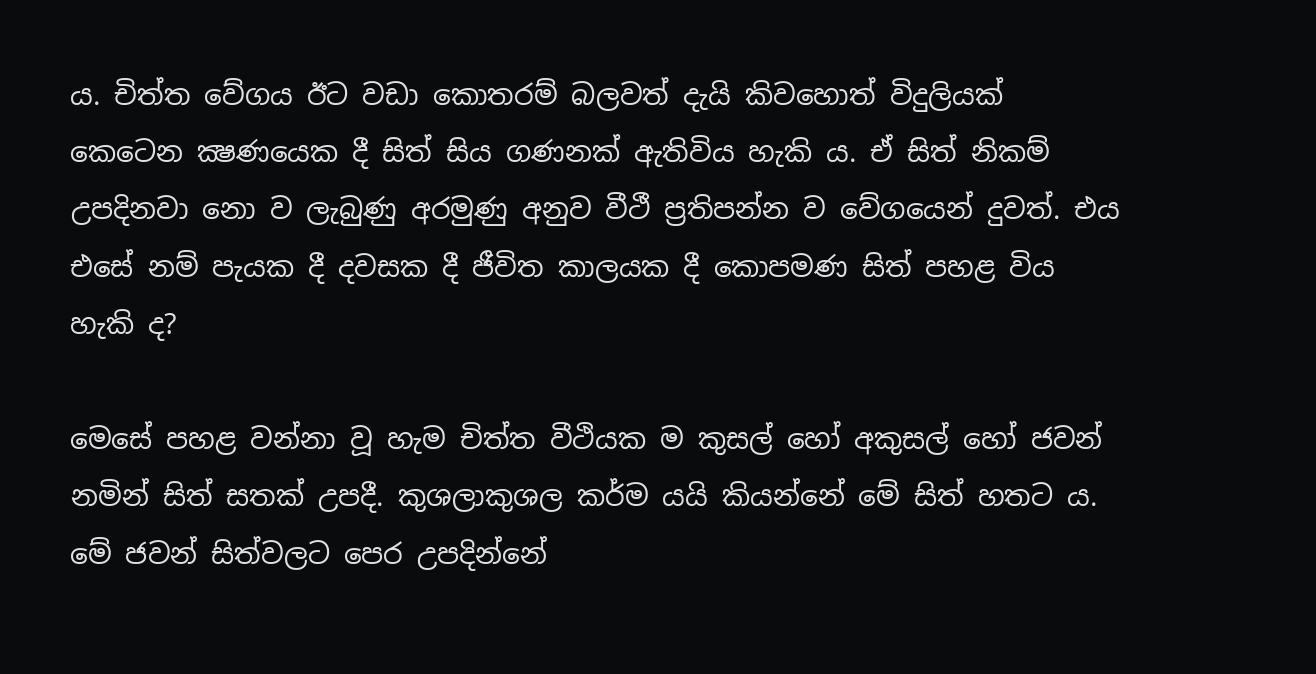ය. චිත්ත වේගය ඊට වඩා කොතරම් බලවත් දැයි කිවහොත් විදුලියක් කෙටෙන ක්‍ෂණයෙක දී සිත් සිය ගණනක් ඇතිවිය හැකි ය. ඒ සිත් නිකම් උපදිනවා නො ව ලැබුණු අරමුණු අනුව වීථී ප්‍රතිපන්න ව වේගයෙන් දුවත්. එය එසේ නම් පැයක දී දවසක දී ජීවිත කාලයක දී කොපමණ සිත් පහළ විය හැකි ද?

මෙසේ පහළ වන්නා වූ හැම චිත්ත වීථියක ම කුසල් හෝ අකුසල් හෝ ජවන් නමින් සිත් සතක් උපදී. කුශලාකුශල කර්ම යයි කියන්නේ මේ සිත් හතට ය. මේ ජවන් සිත්වලට පෙර උපදින්නේ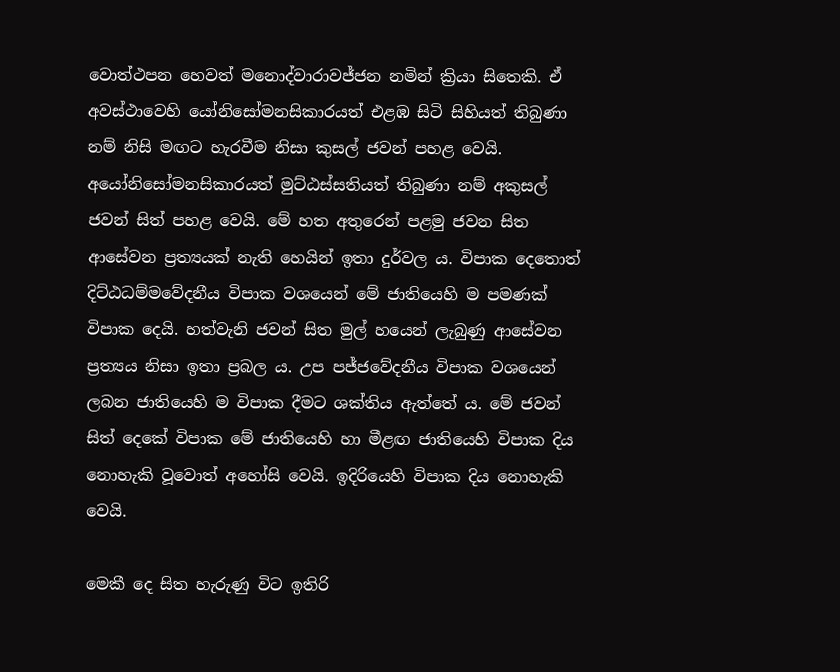වොත්ථපන හෙවත් මනොද්වාරාවජ්ජන නමින් ක්‍රියා සිතෙකි. ඒ අවස්ථාවෙහි යෝනිසෝමනසිකාරයත් එළඹ සිටි සිහියත් තිබුණා නම් නිසි මඟට හැරවීම නිසා කුසල් ජවන් පහළ වෙයි. අයෝනිසෝමනසිකාරයත් මුට්ඨස්සතියත් තිබුණා නම් අකුසල් ජවන් සිත් පහළ වෙයි. මේ හත අතුරෙන් පළමු ජවන සිත ආසේවන ප්‍රත්‍යයක් නැති හෙයින් ඉතා දුර්වල ය. විපාක දෙතොත් දිට්ඨධම්මවේදනීය විපාක වශයෙන් මේ ජාතියෙහි ම පමණක් විපාක දෙයි. හත්වැනි ජවන් සිත මුල් හයෙන් ලැබුණු ආසේවන ප්‍රත්‍යය නිසා ඉතා ප්‍රබල ය. උප පජ්ජවේදනීය විපාක වශයෙන් ලබන ජාතියෙහි ම විපාක දීමට ශක්තිය ඇත්තේ ය. මේ ජවන් සිත් දෙකේ විපාක මේ ජාතියෙහි හා මීළඟ ජාතියෙහි විපාක දිය නොහැකි වූවොත් අහෝසි වෙයි. ඉදිරියෙහි විපාක දිය නොහැකි වෙයි.

මෙකී දෙ සිත හැරුණු විට ඉතිරි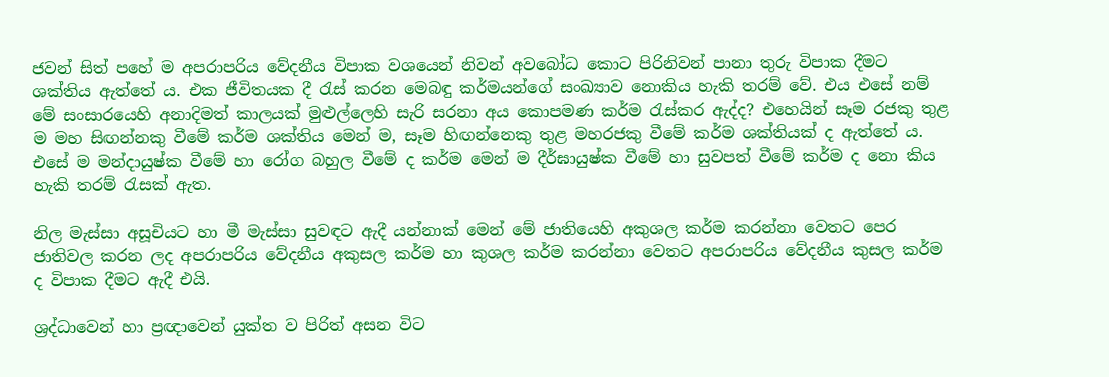ජවන් සිත් පහේ ම අපරාපරිය වේදනීය විපාක වශයෙන් නිවන් අවබෝධ කොට පිරිනිවන් පානා තුරු විපාක දීමට ශක්තිය ඇත්තේ ය. එක ජීවිතයක දී රැස් කරන මෙබඳු කර්මයන්ගේ සංඛ්‍යාව නොකිය හැකි තරම් වේ. එය එසේ නම් මේ සංසාරයෙහි අනාදිමත් කාලයක් මුළුල්ලෙහි සැරි සරනා අය කොපමණ කර්ම රැස්කර ඇද්ද? එහෙයින් සෑම රජකු තුළ ම මහ සිඟන්නකු වීමේ කර්ම ශක්තිය මෙන් ම, සෑම හිඟන්නෙකු තුළ මහරජකු වීමේ කර්ම ශක්තියක් ද ඇත්තේ ය. එසේ ම මන්දායුෂ්ක වීමේ හා රෝග බහුල වීමේ ද කර්ම මෙන් ම දීර්ඝායුෂ්ක වීමේ හා සුවපත් වීමේ කර්ම ද නො කිය හැකි තරම් රැසක් ඇත.

නිල මැස්සා අසූචියට හා මී මැස්සා සුවඳට ඇදී යන්නාක් මෙන් මේ ජාතියෙහි අකුශල කර්ම කරන්නා වෙතට පෙර ජාතිවල කරන ලද අපරාපරිය වේදනීය අකුසල කර්ම හා කුශල කර්ම කරන්නා වෙතට අපරාපරිය වේදනීය කුසල කර්ම ද විපාක දීමට ඇදී එයි.

ශ්‍රද්ධාවෙන් හා ප්‍රඥාවෙන් යුක්ත ව පිරිත් අසන විට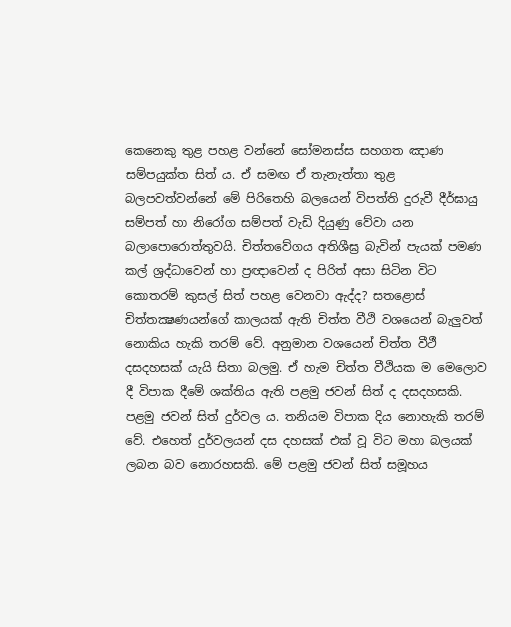කෙනෙකු තුළ පහළ වන්නේ සෝමනස්ස සහගත ඤාණ සම්පයුක්ත සිත් ය. ඒ සමඟ ඒ තැනැත්තා තුළ බලපවත්වන්නේ මේ පිරිතෙහි බලයෙන් විපත්ති දුරුවී දීර්ඝායු සම්පත් හා නිරෝග සම්පත් වැඩි දියුණු වේවා යන බලාපොරොත්තුවයි. චිත්තවේගය අතිශීඝ්‍ර බැවින් පැයක් පමණ කල් ශ්‍රද්ධාවෙන් හා ප්‍රඥාවෙන් ද පිරිත් අසා සිටින විට කොතරම් කුසල් සිත් පහළ වෙනවා ඇද්ද? සතළොස් චිත්තක්‍ෂණයන්ගේ කාලයක් ඇති චිත්ත වීථි වශයෙන් බැලුවත් නොකිය හැකි තරම් වේ. අනුමාන වශයෙන් චිත්ත වීථී දසදහසක් යැයි සිතා බලමු. ඒ හැම චිත්ත වීථියක ම මෙලොව දී විපාක දීමේ ශක්තිය ඇති පළමු ජවන් සිත් ද දසදහසකි. පළමු ජවන් සිත් දුර්වල ය. තනියම විපාක දිය නොහැකි තරම් වේ. එහෙත් දුර්වලයන් දස දහසක් එක් වූ විට මහා බලයක් ලබන බව නොරහසකි. මේ පළමු ජවන් සිත් සමූහය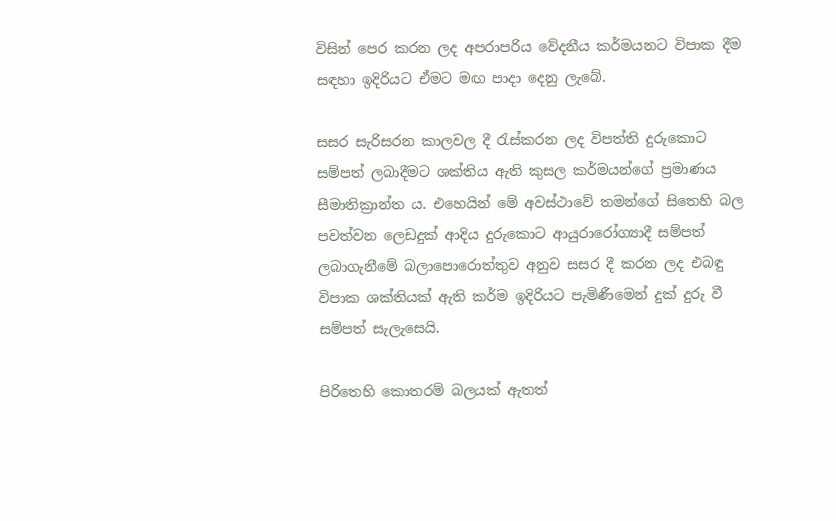විසින් පෙර කරන ලද අපරාපරිය වේදනීය කර්මයනට විපාක දීම සඳහා ඉදිරියට ඒමට මඟ පාදා දෙනු ලැබේ.

සසර සැරිසරන කාලවල දී රැස්කරන ලද විපත්ති දුරුකොට සම්පත් ලබාදීමට ශක්තිය ඇති කුසල කර්මයන්ගේ ප්‍රමාණය සීමාතික්‍රාන්ත ය. එහෙයින් මේ අවස්ථාවේ තමන්ගේ සිතෙහි බල පවත්වන ලෙඩදුක් ආදිය දුරුකොට ආයුරාරෝග්‍යාදී සම්පත් ලබාගැනීමේ බලාපොරොත්තුව අනුව සසර දී කරන ලද එබඳු විපාක ශක්තියක් ඇති කර්ම ඉදිරියට පැමිණීමෙන් දුක් දුරු වී සම්පත් සැලැසෙයි.

පිරිතෙහි කොතරම් බලයක් ඇතත්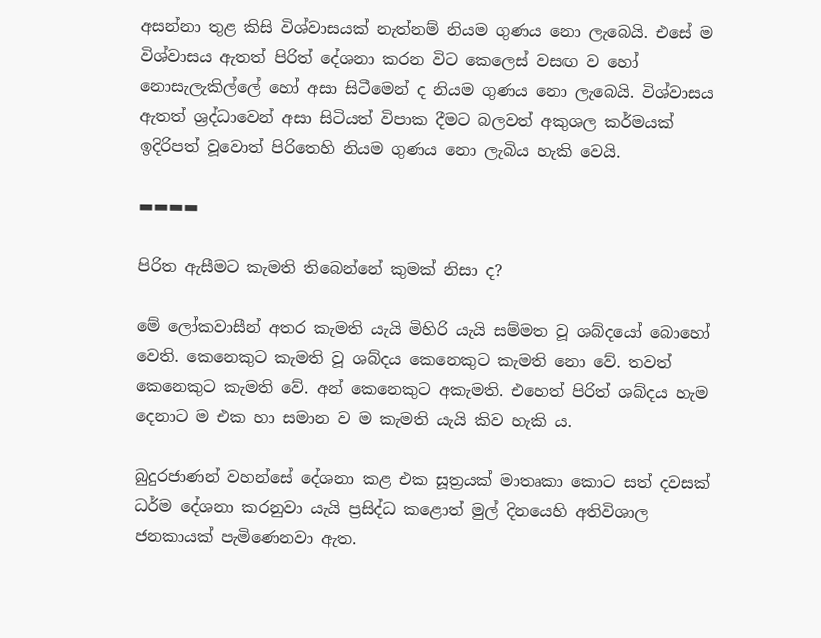අසන්නා තුළ කිසි විශ්වාසයක් නැත්නම් නියම ගුණය නො ලැබෙයි. එසේ ම විශ්වාසය ඇතත් පිරිත් දේශනා කරන විට කෙලෙස් වසඟ ව හෝ නොසැලැකිල්ලේ හෝ අසා සිටීමෙන් ද නියම ගුණය නො ලැබෙයි. විශ්වාසය ඇතත් ශ්‍රද්ධාවෙන් අසා සිටියත් විපාක දීමට බලවත් අකුශල කර්මයක් ඉදිරිපත් වූවොත් පිරිතෙහි නියම ගුණය නො ලැබිය හැකි වෙයි.

▬▬▬▬

පිරිත ඇසීමට කැමති තිබෙන්නේ කුමක් නිසා ද?

මේ ලෝකවාසීන් අතර කැමති යැයි මිහිරි යැයි සම්මත වූ ශබ්දයෝ බොහෝ වෙති. කෙනෙකුට කැමති වූ ශබ්දය කෙනෙකුට කැමති නො වේ. තවත් කෙනෙකුට කැමති වේ. අන් කෙනෙකුට අකැමති. එහෙත් පිරිත් ශබ්දය හැම දෙනාට ම එක හා සමාන ව ම කැමති යැයි කිව හැකි ය.

බුදුරජාණන් වහන්සේ දේශනා කළ එක සූත්‍රයක් මාතෘකා කොට සත් දවසක් ධර්ම දේශනා කරනුවා යැයි ප්‍රසිද්ධ කළොත් මුල් දිනයෙහි අතිවිශාල ජනකායක් පැමිණෙනවා ඇත.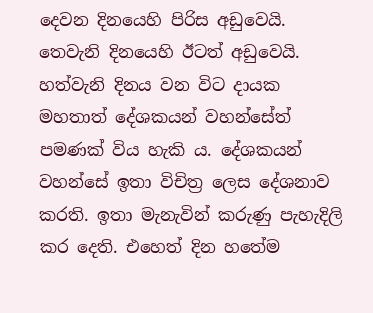දෙවන දිනයෙහි පිරිස අඩුවෙයි. තෙවැනි දිනයෙහි ඊටත් අඩුවෙයි. හත්වැනි දිනය වන විට දායක මහතාත් දේශකයන් වහන්සේත් පමණක් විය හැකි ය. දේශකයන් වහන්සේ ඉතා විචිත්‍ර ලෙස දේශනාව කරති. ඉතා මැනැවින් කරුණු පැහැදිලි කර දෙති. එහෙත් දින හතේම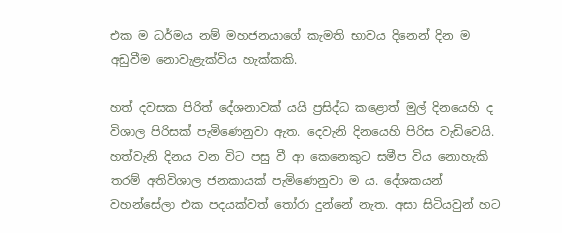එක ම ධර්මය නම් මහජනයාගේ කැමති භාවය දිනෙන් දින ම අඩුවීම නොවැළැක්විය හැක්කකි.

හත් දවසක පිරිත් දේශනාවක් යයි ප්‍රසිද්ධ කළොත් මුල් දිනයෙහි ද විශාල පිරිසක් පැමිණෙනුවා ඇත. දෙවැනි දිනයෙහි පිරිස වැඩිවෙයි. හත්වැනි දිනය වන විට පසු වී ආ කෙනෙකුට සමීප විය නොහැකි තරම් අතිවිශාල ජනකායක් පැමිණෙනුවා ම ය. දේශකයන් වහන්සේලා එක පදයක්වත් තෝරා දුන්නේ නැත. අසා සිටියවුන් හට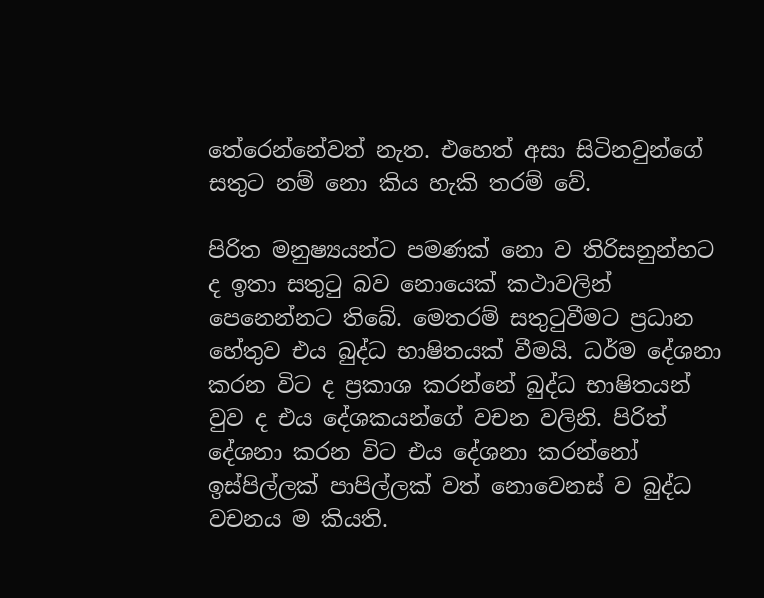තේරෙන්නේවත් නැත. එහෙත් අසා සිටිනවුන්ගේ සතුට නම් නො කිය හැකි තරම් වේ.

පිරිත මනුෂ්‍යයන්ට පමණක් නො ව තිරිසනුන්හට ද ඉතා සතුටු බව නොයෙක් කථාවලින් පෙනෙන්නට තිබේ. මෙතරම් සතුටුවීමට ප්‍රධාන හේතුව එය බුද්ධ භාෂිතයක් වීමයි. ධර්ම දේශනා කරන විට ද ප්‍රකාශ කරන්නේ බුද්ධ භාෂිතයන් වුව ද එය දේශකයන්ගේ වචන වලිනි. පිරිත් දේශනා කරන විට එය දේශනා කරන්නෝ ඉස්පිල්ලක් පාපිල්ලක් වත් නොවෙනස් ව බුද්ධ වචනය ම කියති.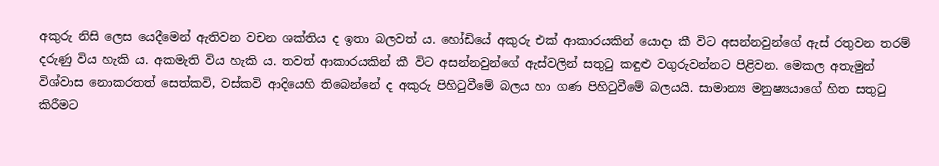අකුරු නිසි ලෙස යෙදීමෙන් ඇතිවන වචන ශක්තිය ද ඉතා බලවත් ය. හෝඩියේ අකුරු එක් ආකාරයකින් යොදා කී විට අසන්නවුන්ගේ ඇස් රතුවන තරම් දරුණු විය හැකි ය. අකමැති විය හැකි ය. තවත් ආකාරයකින් කී විට අසන්නවුන්ගේ ඇස්වලින් සතුටු කඳුළු වගුරුවන්නට පිළිවන. මෙකල අතැමුන් විශ්වාස නොකරතත් සෙත්කවි, වස්කවි ආදියෙහි තිබෙන්නේ ද අකුරු පිහිටුවීමේ බලය හා ගණ පිහිටුවීමේ බලයයි. සාමාන්‍ය මනුෂ්‍යයාගේ හිත සතුටු කිරීමට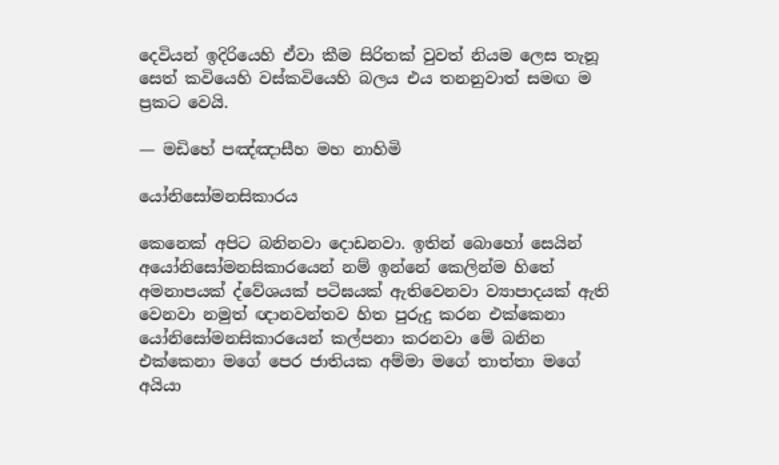දෙවියන් ඉදිරියෙහි ඒවා කීම සිරිතක් වුවත් නියම ලෙස තැනූ සෙත් කවියෙහි වස්කවියෙහි බලය එය තනනුවාත් සමඟ ම ප්‍රකට වෙයි.

— මඩිහේ පඤ්ඤාසීහ මහ නාහිමි

යෝනිසෝමනසිකාරය

කෙනෙක් අපිට බනිනවා දොඩනවා. ඉතින් බොහෝ සෙයින් අයෝනිසෝමනසිකාරයෙන් නම් ඉන්නේ කෙලින්ම හිතේ අමනාපයක් ද්වේශයක් පටිඝයක් ඇතිවෙනවා ව්‍යාපාදයක් ඇති වෙනවා නමුත් ඥානවන්තව හිත පුරුදු කරන එක්කෙනා යෝනිසෝමනසිකාරයෙන් කල්පනා කරනවා මේ බනින එක්කෙනා මගේ පෙර ජාතියක අම්මා මගේ තාත්තා මගේ අයියා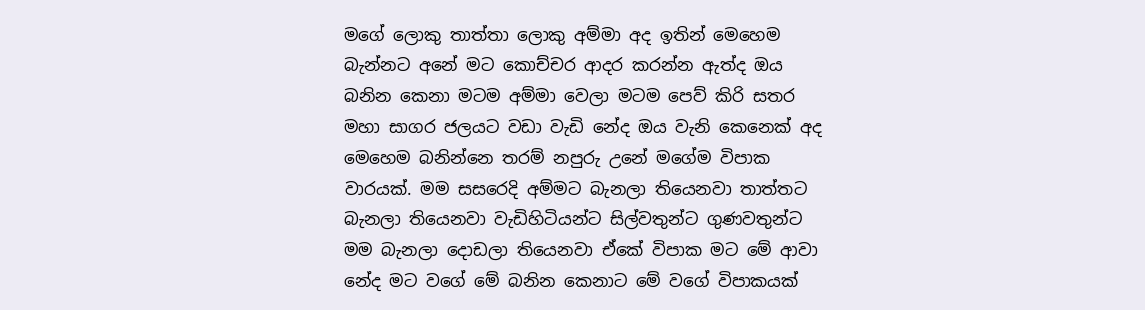මගේ ලොකු තාත්තා ලොකු අම්මා අද ඉතින් මෙහෙම බැන්නට අනේ මට කොච්චර ආදර කරන්න ඇත්ද ඔය බනින කෙනා මටම අම්මා වෙලා මටම පෙව් කිරි සතර මහා සාගර ජලයට වඩා වැඩි නේද ඔය වැනි කෙනෙක් අද මෙහෙම බනින්නෙ තරම් නපුරු උනේ මගේම විපාක වාරයක්. මම සසරෙදි අම්මට බැනලා තියෙනවා තාත්තට බැනලා තියෙනවා වැඩිහිටියන්ට සිල්වතුන්ට ගුණවතුන්ට මම බැනලා දොඩලා තියෙනවා ඒකේ විපාක මට මේ ආවා නේද මට වගේ මේ බනින කෙනාට මේ වගේ විපාකයක්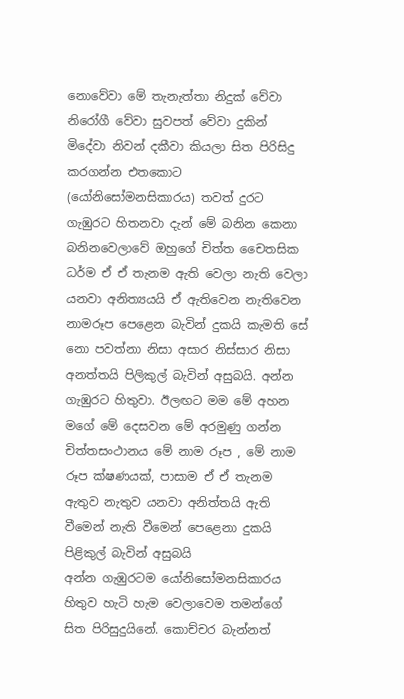නොවේවා මේ තැනැත්තා නිදුක් වේවා නිරෝගී වේවා සුවපත් වේවා දුකින් මිදේවා නිවන් දකීවා කියලා සිත පිරිසිදු කරගන්න එතකොට (යෝනිසෝමනසිකාරය) තවත් දුරට ගැඹුරට හිතනවා දැන් මේ බනින කෙනා බනිනවෙලාවේ ඔහුගේ චිත්ත චෛතසික ධර්ම ඒ ඒ තැනම ඇති වෙලා නැති වෙලා යනවා අනිත්‍යයයි ඒ ඇතිවෙන නැතිවෙන නාමරූප පෙළෙන බැවින් දුකයි කැමති සේ නො පවත්නා නිසා අසාර නිස්සාර නිසා අනත්තයි පිලිකුල් බැවින් අසුබයි. අන්න ගැඹුරට හිතුවා. ඊලඟට මම මේ අහන මගේ මේ දෙසවන මේ අරමුණු ගන්න චිත්තසංථානය මේ නාම රූප , මේ නාම රූප ක්ෂණයක්, පාසාම ඒ ඒ තැනම ඇතුව නැතුව යනවා අනිත්තයි ඇති වීමෙන් නැති වීමෙන් පෙළෙනා දුකයි පිළිකුල් බැවින් අසුබයි
අන්න ගැඹුරටම යෝනිසෝමනසිකාරය හිතුව හැටි හැම වෙලාවෙම තමන්ගේ සිත පිරිසුදුයිනේ. කොච්චර බැන්නත්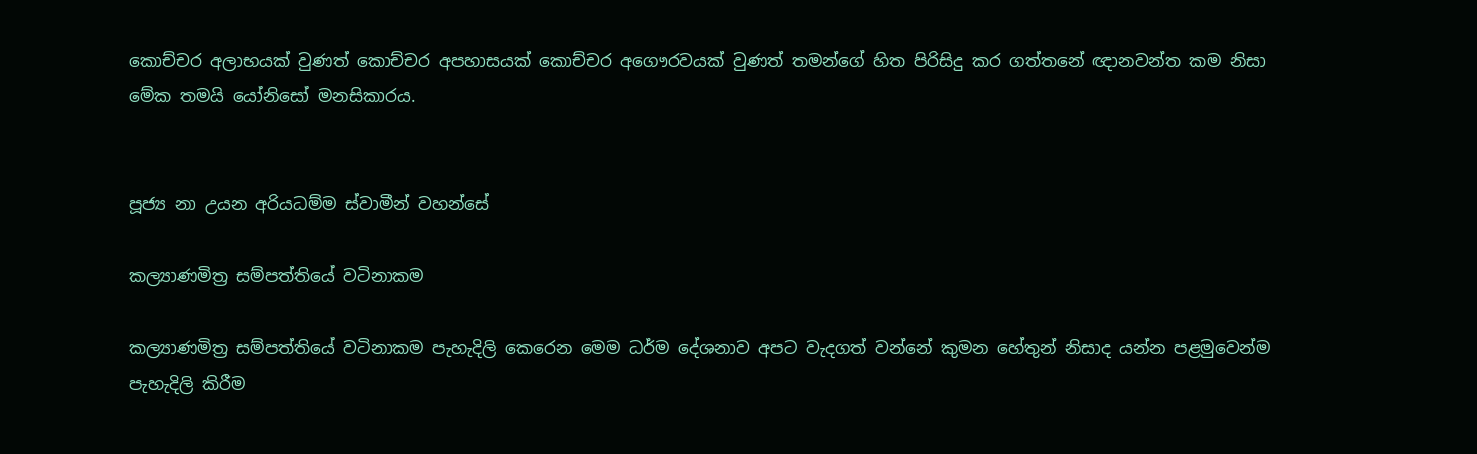කොච්චර අලාභයක් වුණත් කොච්චර අපහාසයක් කොච්චර අගෞරවයක් වුණත් තමන්ගේ හිත පිරිසිදු කර ගත්තනේ ඥානවන්ත කම නිසා මේක තමයි යෝනිසෝ මනසිකාරය.


පූජ්‍ය නා උයන අරියධම්ම ස්වාමීන් වහන්සේ

කල්‍යාණමිත්‍ර සම්පත්තියේ වටිනාකම

කල්‍යාණමිත්‍ර සම්පත්තියේ වටිනාකම පැහැදිලි කෙරෙන මෙම ධර්ම දේශනාව අපට වැදගත් වන්නේ කුමන හේතුන් නිසාද යන්න පළමුවෙන්ම පැහැදිලි කිරීම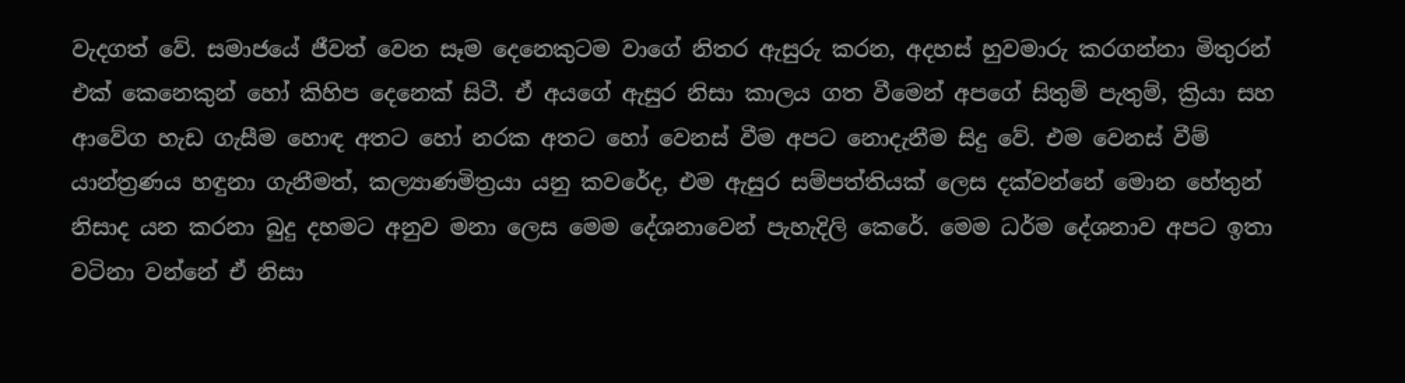වැදගත් වේ. සමාජයේ ජීවත් වෙන සෑම දෙනෙකුටම වාගේ නිතර ඇසුරු කරන, අදහස් හුවමාරු කරගන්නා මිතුරන් එක් කෙනෙකුන් හෝ කිහිප දෙනෙක් සිටී. ඒ අයගේ ඇසුර නිසා කාලය ගත වීමෙන් අපගේ සිතුම් පැතුම්, ක්‍රියා සහ ආවේග හැඩ ගැසීම හොඳ අතට හෝ නරක අතට හෝ වෙනස් වීම අපට නොදැනීම සිදු වේ. එම වෙනස් වීම් යාන්ත්‍රණය හඳුනා ගැනීමත්, කල්‍යාණමිත්‍රයා යනු කවරේද, එම ඇසුර සම්පත්තියක් ලෙස දක්වන්නේ මොන හේතුන් නිසාද යන කරනා බුදු දහමට අනුව මනා ලෙස මෙම දේශනාවෙන් පැහැදිලි කෙරේ. මෙම ධර්ම දේශනාව අපට ඉතා වටිනා වන්නේ ඒ නිසා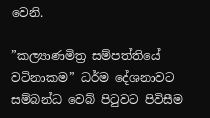වෙනි.

”කල්‍යාණමිත්‍ර සම්පත්තියේ වටිනාකම” ධර්ම දේශනාවට සම්බන්ධ වෙබ් පිටුවට පිවිසීම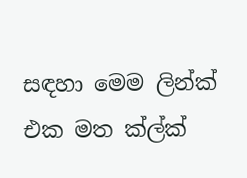සඳහා මෙම ලින්ක් එක මත ක්ල්ක්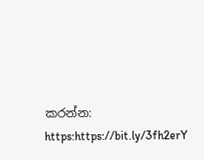කරන්න: https:https://bit.ly/3fh2erY